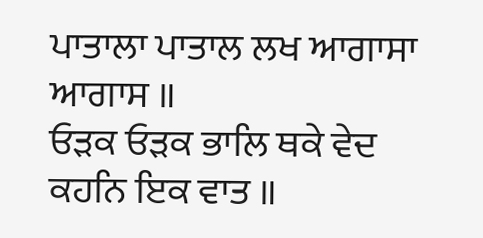ਪਾਤਾਲਾ ਪਾਤਾਲ ਲਖ ਆਗਾਸਾ ਆਗਾਸ ॥
ਓੜਕ ਓੜਕ ਭਾਲਿ ਥਕੇ ਵੇਦ ਕਹਨਿ ਇਕ ਵਾਤ ॥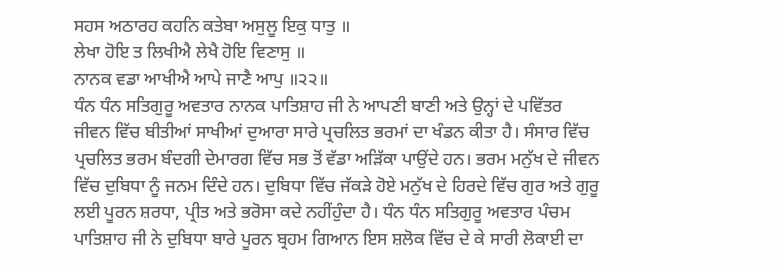ਸਹਸ ਅਠਾਰਹ ਕਹਨਿ ਕਤੇਬਾ ਅਸੁਲੂ ਇਕੁ ਧਾਤੁ ॥
ਲੇਖਾ ਹੋਇ ਤ ਲਿਖੀਐ ਲੇਖੈ ਹੋਇ ਵਿਣਾਸੁ ॥
ਨਾਨਕ ਵਡਾ ਆਖੀਐ ਆਪੇ ਜਾਣੈ ਆਪੁ ॥੨੨॥
ਧੰਨ ਧੰਨ ਸਤਿਗੁਰੂ ਅਵਤਾਰ ਨਾਨਕ ਪਾਤਿਸ਼ਾਹ ਜੀ ਨੇ ਆਪਣੀ ਬਾਣੀ ਅਤੇ ਉਨ੍ਹਾਂ ਦੇ ਪਵਿੱਤਰ ਜੀਵਨ ਵਿੱਚ ਬੀਤੀਆਂ ਸਾਖੀਆਂ ਦੁਆਰਾ ਸਾਰੇ ਪ੍ਰਚਲਿਤ ਭਰਮਾਂ ਦਾ ਖੰਡਨ ਕੀਤਾ ਹੈ। ਸੰਸਾਰ ਵਿੱਚ ਪ੍ਰਚਲਿਤ ਭਰਮ ਬੰਦਗੀ ਦੇਮਾਰਗ ਵਿੱਚ ਸਭ ਤੋਂ ਵੱਡਾ ਅੜਿੱਕਾ ਪਾਉਂਦੇ ਹਨ। ਭਰਮ ਮਨੁੱਖ ਦੇ ਜੀਵਨ ਵਿੱਚ ਦੁਬਿਧਾ ਨੂੰ ਜਨਮ ਦਿੰਦੇ ਹਨ। ਦੁਬਿਧਾ ਵਿੱਚ ਜੱਕੜੇ ਹੋਏ ਮਨੁੱਖ ਦੇ ਹਿਰਦੇ ਵਿੱਚ ਗੁਰ ਅਤੇ ਗੁਰੂ ਲਈ ਪੂਰਨ ਸ਼ਰਧਾ, ਪ੍ਰੀਤ ਅਤੇ ਭਰੋਸਾ ਕਦੇ ਨਹੀਂਹੁੰਦਾ ਹੈ। ਧੰਨ ਧੰਨ ਸਤਿਗੁਰੂ ਅਵਤਾਰ ਪੰਚਮ ਪਾਤਿਸ਼ਾਹ ਜੀ ਨੇ ਦੁਬਿਧਾ ਬਾਰੇ ਪੂਰਨ ਬ੍ਰਹਮ ਗਿਆਨ ਇਸ ਸ਼ਲੋਕ ਵਿੱਚ ਦੇ ਕੇ ਸਾਰੀ ਲੋਕਾਈ ਦਾ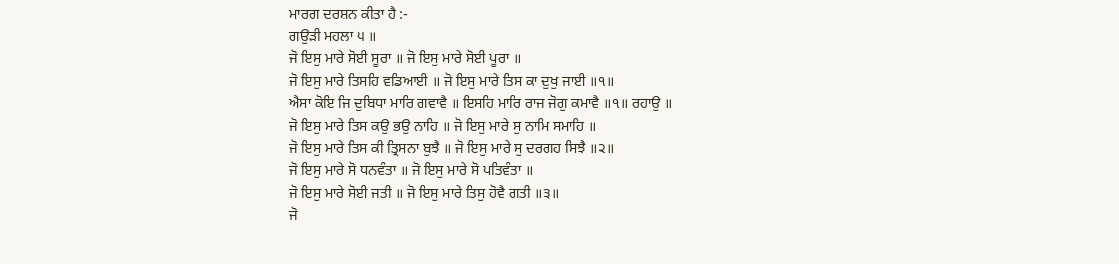ਮਾਰਗ ਦਰਸ਼ਨ ਕੀਤਾ ਹੈ :-
ਗਉੜੀ ਮਹਲਾ ੫ ॥
ਜੋ ਇਸੁ ਮਾਰੇ ਸੋਈ ਸੂਰਾ ॥ ਜੋ ਇਸੁ ਮਾਰੇ ਸੋਈ ਪੂਰਾ ॥
ਜੋ ਇਸੁ ਮਾਰੇ ਤਿਸਹਿ ਵਡਿਆਈ ॥ ਜੋ ਇਸੁ ਮਾਰੇ ਤਿਸ ਕਾ ਦੁਖੁ ਜਾਈ ॥੧॥
ਐਸਾ ਕੋਇ ਜਿ ਦੁਬਿਧਾ ਮਾਰਿ ਗਵਾਵੈ ॥ ਇਸਹਿ ਮਾਰਿ ਰਾਜ ਜੋਗੁ ਕਮਾਵੈ ॥੧॥ ਰਹਾਉ ॥
ਜੋ ਇਸੁ ਮਾਰੇ ਤਿਸ ਕਉ ਭਉ ਨਾਹਿ ॥ ਜੋ ਇਸੁ ਮਾਰੇ ਸੁ ਨਾਮਿ ਸਮਾਹਿ ॥
ਜੋ ਇਸੁ ਮਾਰੇ ਤਿਸ ਕੀ ਤ੍ਰਿਸਨਾ ਬੁਝੈ ॥ ਜੋ ਇਸੁ ਮਾਰੇ ਸੁ ਦਰਗਹ ਸਿਝੈ ॥੨॥
ਜੋ ਇਸੁ ਮਾਰੇ ਸੋ ਧਨਵੰਤਾ ॥ ਜੋ ਇਸੁ ਮਾਰੇ ਸੋ ਪਤਿਵੰਤਾ ॥
ਜੋ ਇਸੁ ਮਾਰੇ ਸੋਈ ਜਤੀ ॥ ਜੋ ਇਸੁ ਮਾਰੇ ਤਿਸੁ ਹੋਵੈ ਗਤੀ ॥੩॥
ਜੋ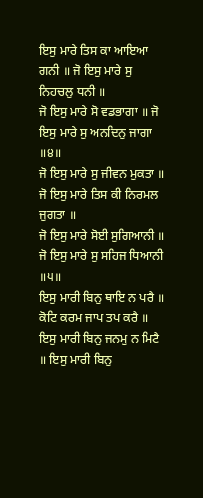ਇਸੁ ਮਾਰੇ ਤਿਸ ਕਾ ਆਇਆ ਗਨੀ ॥ ਜੋ ਇਸੁ ਮਾਰੇ ਸੁ ਨਿਹਚਲੁ ਧਨੀ ॥
ਜੋ ਇਸੁ ਮਾਰੇ ਸੋ ਵਡਭਾਗਾ ॥ ਜੋ ਇਸੁ ਮਾਰੇ ਸੁ ਅਨਦਿਨੁ ਜਾਗਾ ॥੪॥
ਜੋ ਇਸੁ ਮਾਰੇ ਸੁ ਜੀਵਨ ਮੁਕਤਾ ॥ ਜੋ ਇਸੁ ਮਾਰੇ ਤਿਸ ਕੀ ਨਿਰਮਲ ਜੁਗਤਾ ॥
ਜੋ ਇਸੁ ਮਾਰੇ ਸੋਈ ਸੁਗਿਆਨੀ ॥ ਜੋ ਇਸੁ ਮਾਰੇ ਸੁ ਸਹਿਜ ਧਿਆਨੀ ॥੫॥
ਇਸੁ ਮਾਰੀ ਬਿਨੁ ਥਾਇ ਨ ਪਰੈ ॥ ਕੋਟਿ ਕਰਮ ਜਾਪ ਤਪ ਕਰੈ ॥
ਇਸੁ ਮਾਰੀ ਬਿਨੁ ਜਨਮੁ ਨ ਮਿਟੈ ॥ ਇਸੁ ਮਾਰੀ ਬਿਨੁ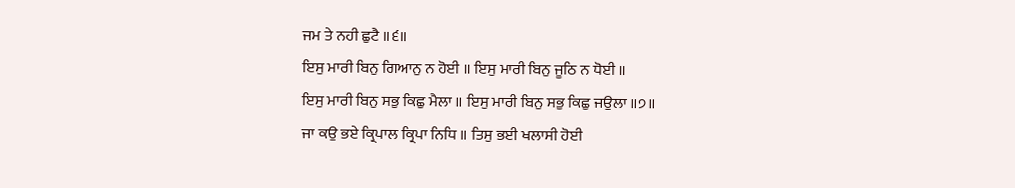ਜਮ ਤੇ ਨਹੀ ਛੁਟੈ ॥੬॥
ਇਸੁ ਮਾਰੀ ਬਿਨੁ ਗਿਆਨੁ ਨ ਹੋਈ ॥ ਇਸੁ ਮਾਰੀ ਬਿਨੁ ਜੂਠਿ ਨ ਧੋਈ ॥
ਇਸੁ ਮਾਰੀ ਬਿਨੁ ਸਭੁ ਕਿਛੁ ਮੈਲਾ ॥ ਇਸੁ ਮਾਰੀ ਬਿਨੁ ਸਭੁ ਕਿਛੁ ਜਉਲਾ ॥੭॥
ਜਾ ਕਉ ਭਏ ਕ੍ਰਿਪਾਲ ਕ੍ਰਿਪਾ ਨਿਧਿ ॥ ਤਿਸੁ ਭਈ ਖਲਾਸੀ ਹੋਈ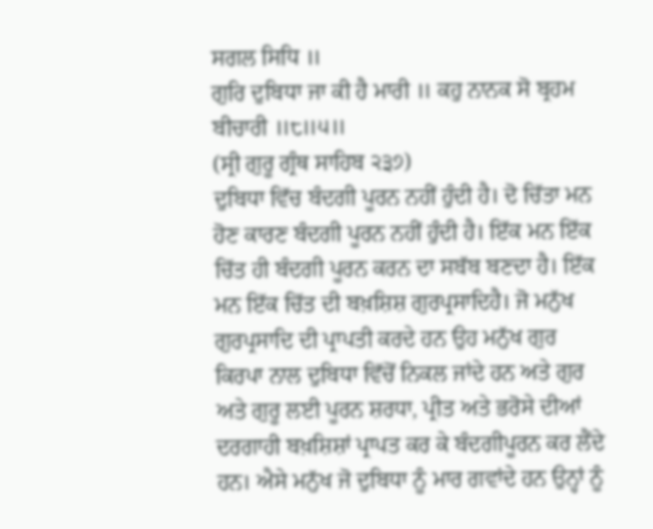ਸਗਲ ਸਿਧਿ ॥
ਗੁਰਿ ਦੁਬਿਧਾ ਜਾ ਕੀ ਹੈ ਮਾਰੀ ॥ ਕਹੁ ਨਾਨਕ ਸੋ ਬ੍ਰਹਮ ਬੀਚਾਰੀ ॥੮॥੫॥
(ਸ੍ਰੀ ਗੁਰੂ ਗ੍ਰੰਥ ਸਾਹਿਬ ੨੩੭)
ਦੁਬਿਧਾ ਵਿੱਚ ਬੰਦਗੀ ਪੂਰਨ ਨਹੀਂ ਹੁੰਦੀ ਹੈ। ਦੋ ਚਿੱਤਾ ਮਨ ਹੋਣ ਕਾਰਣ ਬੰਦਗੀ ਪੂਰਨ ਨਹੀਂ ਹੁੰਦੀ ਹੈ। ਇੱਕ ਮਨ ਇੱਕ ਚਿੱਤ ਹੀ ਬੰਦਗੀ ਪੂਰਨ ਕਰਨ ਦਾ ਸਬੱਬ ਬਣਦਾ ਹੈ। ਇੱਕ ਮਨ ਇੱਕ ਚਿੱਤ ਦੀ ਬਖ਼ਸ਼ਿਸ਼ ਗੁਰਪ੍ਰਸਾਦਿਹੈ। ਜੋ ਮਨੁੱਖ ਗੁਰਪ੍ਰਸਾਦਿ ਦੀ ਪ੍ਰਾਪਤੀ ਕਰਦੇ ਹਨ ਉਹ ਮਨੁੱਖ ਗੁਰ ਕਿਰਪਾ ਨਾਲ ਦੁਬਿਧਾ ਵਿੱਚੋਂ ਨਿਕਲ ਜਾਂਦੇ ਹਨ ਅਤੇ ਗੁਰ ਅਤੇ ਗੁਰੂ ਲਈ ਪੂਰਨ ਸ਼ਰਧਾ, ਪ੍ਰੀਤ ਅਤੇ ਭਰੋਸੇ ਦੀਆਂ ਦਰਗਾਹੀ ਬਖ਼ਸ਼ਿਸ਼ਾਂ ਪ੍ਰਾਪਤ ਕਰ ਕੇ ਬੰਦਗੀਪੂਰਨ ਕਰ ਲੈਂਦੇ ਹਨ। ਐਸੇ ਮਨੁੱਖ ਜੋ ਦੁਬਿਧਾ ਨੂੰ ਮਾਰ ਗਵਾਂਦੇ ਹਨ ਉਨ੍ਹਾਂ ਨੂੰ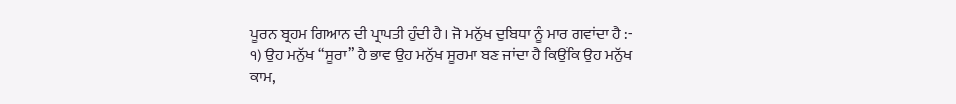ਪੂਰਨ ਬ੍ਰਹਮ ਗਿਆਨ ਦੀ ਪ੍ਰਾਪਤੀ ਹੁੰਦੀ ਹੈ। ਜੋ ਮਨੁੱਖ ਦੁਬਿਧਾ ਨੂੰ ਮਾਰ ਗਵਾਂਦਾ ਹੈ :-
੧) ਉਹ ਮਨੁੱਖ “ਸੂਰਾ” ਹੈ ਭਾਵ ਉਹ ਮਨੁੱਖ ਸੂਰਮਾ ਬਣ ਜਾਂਦਾ ਹੈ ਕਿਉਂਕਿ ਉਹ ਮਨੁੱਖ ਕਾਮ,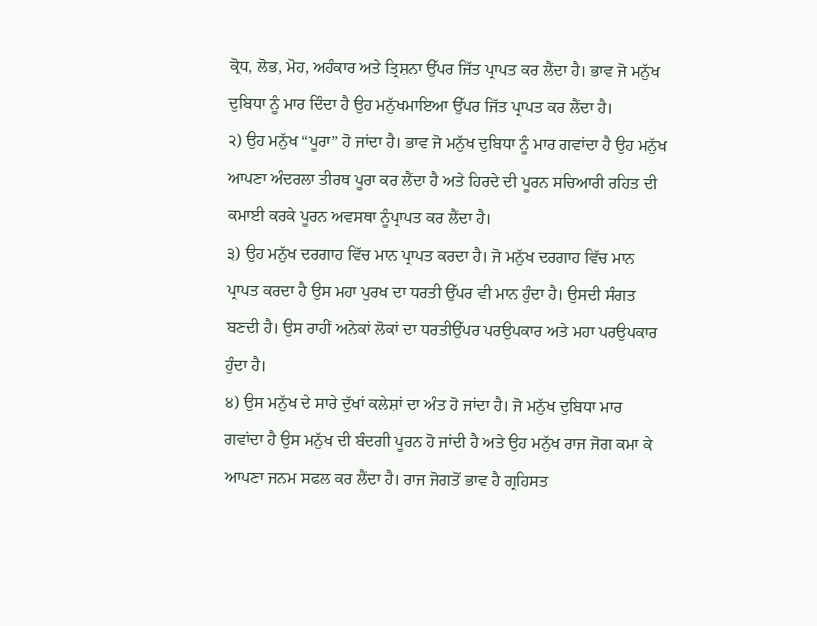ਕ੍ਰੋਧ, ਲੋਭ, ਮੋਹ, ਅਹੰਕਾਰ ਅਤੇ ਤ੍ਰਿਸ਼ਨਾ ਉੱਪਰ ਜਿੱਤ ਪ੍ਰਾਪਤ ਕਰ ਲੈਂਦਾ ਹੈ। ਭਾਵ ਜੋ ਮਨੁੱਖ ਦੁਬਿਧਾ ਨੂੰ ਮਾਰ ਦਿੰਦਾ ਹੈ ਉਹ ਮਨੁੱਖਮਾਇਆ ਉੱਪਰ ਜਿੱਤ ਪ੍ਰਾਪਤ ਕਰ ਲੈਂਦਾ ਹੈ।
੨) ਉਹ ਮਨੁੱਖ “ਪੂਰਾ” ਹੋ ਜਾਂਦਾ ਹੈ। ਭਾਵ ਜੋ ਮਨੁੱਖ ਦੁਬਿਧਾ ਨੂੰ ਮਾਰ ਗਵਾਂਦਾ ਹੈ ਉਹ ਮਨੁੱਖ ਆਪਣਾ ਅੰਦਰਲਾ ਤੀਰਥ ਪੂਰਾ ਕਰ ਲੈਂਦਾ ਹੈ ਅਤੇ ਹਿਰਦੇ ਦੀ ਪੂਰਨ ਸਚਿਆਰੀ ਰਹਿਤ ਦੀ ਕਮਾਈ ਕਰਕੇ ਪੂਰਨ ਅਵਸਥਾ ਨੂੰਪ੍ਰਾਪਤ ਕਰ ਲੈਂਦਾ ਹੈ।
੩) ਉਹ ਮਨੁੱਖ ਦਰਗਾਹ ਵਿੱਚ ਮਾਨ ਪ੍ਰਾਪਤ ਕਰਦਾ ਹੈ। ਜੋ ਮਨੁੱਖ ਦਰਗਾਹ ਵਿੱਚ ਮਾਨ ਪ੍ਰਾਪਤ ਕਰਦਾ ਹੈ ਉਸ ਮਹਾ ਪੁਰਖ ਦਾ ਧਰਤੀ ਉੱਪਰ ਵੀ ਮਾਨ ਹੁੰਦਾ ਹੈ। ਉਸਦੀ ਸੰਗਤ ਬਣਦੀ ਹੈ। ਉਸ ਰਾਹੀਂ ਅਨੇਕਾਂ ਲੋਕਾਂ ਦਾ ਧਰਤੀਉੱਪਰ ਪਰਉਪਕਾਰ ਅਤੇ ਮਹਾ ਪਰਉਪਕਾਰ ਹੁੰਦਾ ਹੈ।
੪) ਉਸ ਮਨੁੱਖ ਦੇ ਸਾਰੇ ਦੁੱਖਾਂ ਕਲੇਸ਼ਾਂ ਦਾ ਅੰਤ ਹੋ ਜਾਂਦਾ ਹੈ। ਜੋ ਮਨੁੱਖ ਦੁਬਿਧਾ ਮਾਰ ਗਵਾਂਦਾ ਹੈ ਉਸ ਮਨੁੱਖ ਦੀ ਬੰਦਗੀ ਪੂਰਨ ਹੋ ਜਾਂਦੀ ਹੈ ਅਤੇ ਉਹ ਮਨੁੱਖ ਰਾਜ ਜੋਗ ਕਮਾ ਕੇ ਆਪਣਾ ਜਨਮ ਸਫਲ ਕਰ ਲੈਂਦਾ ਹੈ। ਰਾਜ ਜੋਗਤੋਂ ਭਾਵ ਹੈ ਗ੍ਰਹਿਸਤ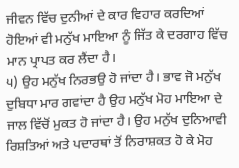ਜੀਵਨ ਵਿੱਚ ਦੁਨੀਆਂ ਦੇ ਕਾਰ ਵਿਹਾਰ ਕਰਦਿਆਂ ਹੋਇਆਂ ਵੀ ਮਨੁੱਖ ਮਾਇਆ ਨੂੰ ਜਿੱਤ ਕੇ ਦਰਗਾਹ ਵਿੱਚ ਮਾਨ ਪ੍ਰਾਪਤ ਕਰ ਲੈਂਦਾ ਹੈ।
੫) ਉਹ ਮਨੁੱਖ ਨਿਰਭਉ ਹੋ ਜਾਂਦਾ ਹੈ। ਭਾਵ ਜੋ ਮਨੁੱਖ ਦੁਬਿਧਾ ਮਾਰ ਗਵਾਂਦਾ ਹੈ ਉਹ ਮਨੁੱਖ ਮੋਹ ਮਾਇਆ ਦੇ ਜਾਲ ਵਿੱਚੋਂ ਮੁਕਤ ਹੋ ਜਾਂਦਾ ਹੈ। ਉਹ ਮਨੁੱਖ ਦੁਨਿਆਵੀ ਰਿਸ਼ਤਿਆਂ ਅਤੇ ਪਦਾਰਥਾਂ ਤੋਂ ਨਿਰਾਸ਼ਕਤ ਹੋ ਕੇ ਮੋਹ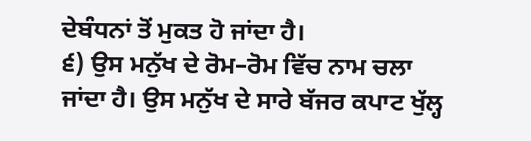ਦੇਬੰਧਨਾਂ ਤੋਂ ਮੁਕਤ ਹੋ ਜਾਂਦਾ ਹੈ।
੬) ਉਸ ਮਨੁੱਖ ਦੇ ਰੋਮ–ਰੋਮ ਵਿੱਚ ਨਾਮ ਚਲਾ ਜਾਂਦਾ ਹੈ। ਉਸ ਮਨੁੱਖ ਦੇ ਸਾਰੇ ਬੱਜਰ ਕਪਾਟ ਖੁੱਲ੍ਹ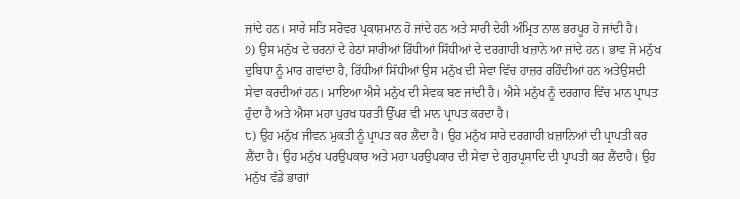ਜਾਂਦੇ ਹਨ। ਸਾਰੇ ਸਤਿ ਸਰੋਵਰ ਪ੍ਰਕਾਸ਼ਮਾਨ ਹੋ ਜਾਂਦੇ ਹਨ ਅਤੇ ਸਾਰੀ ਦੇਹੀ ਅੰਮ੍ਰਿਤ ਨਾਲ ਭਰਪੂਰ ਹੋ ਜਾਂਦੀ ਹੈ।
੭) ਉਸ ਮਨੁੱਖ ਦੇ ਚਰਨਾਂ ਦੇ ਹੇਠਾਂ ਸਾਰੀਆਂ ਰਿੱਧੀਆਂ ਸਿੱਧੀਆਂ ਦੇ ਦਰਗਾਹੀ ਖਜ਼ਾਨੇ ਆ ਜਾਂਦੇ ਹਨ। ਭਾਵ ਜੋ ਮਨੁੱਖ ਦੁਬਿਧਾ ਨੂੰ ਮਾਰ ਗਵਾਂਦਾ ਹੈ, ਰਿੱਧੀਆਂ ਸਿੱਧੀਆਂ ਉਸ ਮਨੁੱਖ ਦੀ ਸੇਵਾ ਵਿੱਚ ਹਾਜ਼ਰ ਰਹਿੰਦੀਆਂ ਹਨ ਅਤੇਉਸਦੀ ਸੇਵਾ ਕਰਦੀਆਂ ਹਨ। ਮਾਇਆ ਐਸੇ ਮਨੁੱਖ ਦੀ ਸੇਵਕ ਬਣ ਜਾਂਦੀ ਹੈ। ਐਸੇ ਮਨੁੱਖ ਨੂੰ ਦਰਗਾਹ ਵਿੱਚ ਮਾਨ ਪ੍ਰਾਪਤ ਹੁੰਦਾ ਹੈ ਅਤੇ ਐਸਾ ਮਹਾ ਪੁਰਖ ਧਰਤੀ ਉੱਪਰ ਵੀ ਮਾਨ ਪ੍ਰਾਪਤ ਕਰਦਾ ਹੈ।
੮) ਉਹ ਮਨੁੱਖ ਜੀਵਨ ਮੁਕਤੀ ਨੂੰ ਪ੍ਰਾਪਤ ਕਰ ਲੈਂਦਾ ਹੈ। ਉਹ ਮਨੁੱਖ ਸਾਰੇ ਦਰਗਾਹੀ ਖ਼ਜ਼ਾਨਿਆਂ ਦੀ ਪ੍ਰਾਪਤੀ ਕਰ ਲੈਂਦਾ ਹੈ। ਉਹ ਮਨੁੱਖ ਪਰਉਪਕਾਰ ਅਤੇ ਮਹਾ ਪਰਉਪਕਾਰ ਦੀ ਸੇਵਾ ਦੇ ਗੁਰਪ੍ਰਸਾਦਿ ਦੀ ਪ੍ਰਾਪਤੀ ਕਰ ਲੈਂਦਾਹੈ। ਉਹ ਮਨੁੱਖ ਵੱਡੇ ਭਾਗਾਂ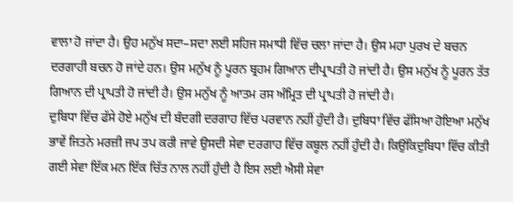ਵਾਲਾ ਹੋ ਜਾਂਦਾ ਹੈ। ਉਹ ਮਨੁੱਖ ਸਦਾ–ਸਦਾ ਲਈ ਸਹਿਜ ਸਮਾਧੀ ਵਿੱਚ ਚਲਾ ਜਾਂਦਾ ਹੈ। ਉਸ ਮਹਾ ਪੁਰਖ ਦੇ ਬਚਨ ਦਰਗਾਹੀ ਬਚਨ ਹੋ ਜਾਂਦੇ ਹਨ। ਉਸ ਮਨੁੱਖ ਨੂੰ ਪੂਰਨ ਬ੍ਰਹਮ ਗਿਆਨ ਦੀਪ੍ਰਾਪਤੀ ਹੋ ਜਾਂਦੀ ਹੈ। ਉਸ ਮਨੁੱਖ ਨੂੰ ਪੂਰਨ ਤੱਤ ਗਿਆਨ ਦੀ ਪ੍ਰਾਪਤੀ ਹੋ ਜਾਂਦੀ ਹੈ। ਉਸ ਮਨੁੱਖ ਨੂੰ ਆਤਮ ਰਸ ਅੰਮ੍ਰਿਤ ਦੀ ਪ੍ਰਾਪਤੀ ਹੋ ਜਾਂਦੀ ਹੈ।
ਦੁਬਿਧਾ ਵਿੱਚ ਫੱਸੇ ਹੋਏ ਮਨੁੱਖ ਦੀ ਬੰਦਗੀ ਦਰਗਾਹ ਵਿੱਚ ਪਰਵਾਨ ਨਹੀਂ ਹੁੰਦੀ ਹੈ। ਦੁਬਿਧਾ ਵਿੱਚ ਫੱਸਿਆ ਹੋਇਆ ਮਨੁੱਖ ਭਾਵੇਂ ਜਿਤਨੇ ਮਰਜ਼ੀ ਜਪ ਤਪ ਕਰੀ ਜਾਵੇ ਉਸਦੀ ਸੇਵਾ ਦਰਗਾਹ ਵਿੱਚ ਕਬੂਲ ਨਹੀਂ ਹੁੰਦੀ ਹੈ। ਕਿਉਂਕਿਦੁਬਿਧਾ ਵਿੱਚ ਕੀਤੀ ਗਈ ਸੇਵਾ ਇੱਕ ਮਨ ਇੱਕ ਚਿੱਤ ਨਾਲ ਨਹੀਂ ਹੁੰਦੀ ਹੈ ਇਸ ਲਈ ਐਸੀ ਸੇਵਾ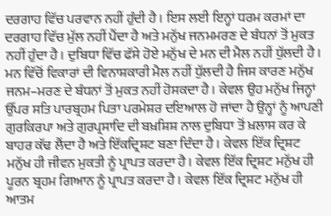ਦਰਗਾਹ ਵਿੱਚ ਪਰਵਾਨ ਨਹੀਂ ਹੁੰਦੀ ਹੈ। ਇਸ ਲਈ ਇਨ੍ਹਾਂ ਧਰਮ ਕਰਮਾਂ ਦਾ ਦਰਗਾਹ ਵਿੱਚ ਮੁੱਲ ਨਹੀਂ ਪੈਂਦਾ ਹੈ ਅਤੇ ਮਨੁੱਖ ਜਨਮਮਰਣ ਦੇ ਬੰਧਨਾਂ ਤੋਂ ਮੁਕਤ ਨਹੀਂ ਹੁੰਦਾ ਹੈ। ਦੁਬਿਧਾ ਵਿੱਚ ਫੱਸੇ ਹੋਏ ਮਨੁੱਖ ਦੇ ਮਨ ਦੀ ਮੈਲ ਨਹੀਂ ਧੁੱਲਦੀ ਹੈ। ਮਨ ਵਿੱਚੋਂ ਵਿਕਾਰਾਂ ਦੀ ਵਿਨਾਸ਼ਕਾਰੀ ਮੈਲ ਨਹੀਂ ਧੁੱਲਦੀ ਹੈ ਜਿਸ ਕਾਰਣ ਮਨੁੱਖ ਜਨਮ–ਮਰਣ ਦੇ ਬੰਧਨਾਂ ਤੋਂ ਮੁਕਤ ਨਹੀਂ ਹੋਸਕਦਾ ਹੈ। ਕੇਵਲ ਉਹ ਮਨੁੱਖ ਜਿਨ੍ਹਾਂ ਉੱਪਰ ਸਤਿ ਪਾਰਬ੍ਰਹਮ ਪਿਤਾ ਪਰਮੇਸ਼ਰ ਦਇਆਲ ਹੋ ਜਾਂਦਾ ਹੈ ਉਨ੍ਹਾਂ ਨੂੰ ਆਪਣੀ ਗੁਰਕਿਰਪਾ ਅਤੇ ਗੁਰਪ੍ਰਸਾਦਿ ਦੀ ਬਖ਼ਸ਼ਿਸ਼ ਨਾਲ ਦੁਬਿਧਾ ਤੋਂ ਖ਼ਲਾਸ ਕਰ ਕੇ ਬਾਹਰ ਕੱਢ ਲੈਂਦਾ ਹੈ ਅਤੇ ਇੱਕਦ੍ਰਿਸ਼ਟ ਬਣਾ ਦਿੰਦਾ ਹੈ। ਕੇਵਲ ਇੱਕ ਦ੍ਰਿਸ਼ਟ ਮਨੁੱਖ ਹੀ ਜੀਵਨ ਮੁਕਤੀ ਨੂੰ ਪ੍ਰਾਪਤ ਕਰਦਾ ਹੈ। ਕੇਵਲ ਇੱਕ ਦ੍ਰਿਸ਼ਟ ਮਨੁੱਖ ਹੀ ਪੂਰਨ ਬ੍ਰਹਮ ਗਿਆਨ ਨੂੰ ਪ੍ਰਾਪਤ ਕਰਦਾ ਹੈ। ਕੇਵਲ ਇੱਕ ਦ੍ਰਿਸ਼ਟ ਮਨੁੱਖ ਹੀ ਆਤਮ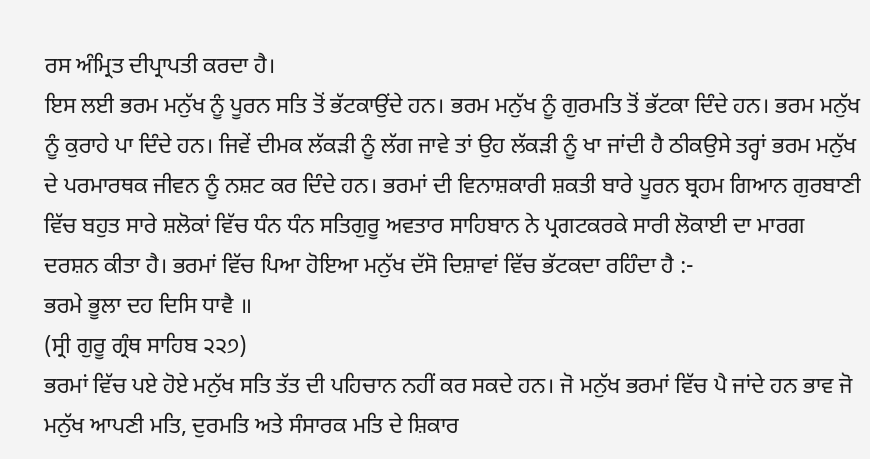ਰਸ ਅੰਮ੍ਰਿਤ ਦੀਪ੍ਰਾਪਤੀ ਕਰਦਾ ਹੈ।
ਇਸ ਲਈ ਭਰਮ ਮਨੁੱਖ ਨੂੰ ਪੂਰਨ ਸਤਿ ਤੋਂ ਭੱਟਕਾਉਂਦੇ ਹਨ। ਭਰਮ ਮਨੁੱਖ ਨੂੰ ਗੁਰਮਤਿ ਤੋਂ ਭੱਟਕਾ ਦਿੰਦੇ ਹਨ। ਭਰਮ ਮਨੁੱਖ ਨੂੰ ਕੁਰਾਹੇ ਪਾ ਦਿੰਦੇ ਹਨ। ਜਿਵੇਂ ਦੀਮਕ ਲੱਕੜੀ ਨੂੰ ਲੱਗ ਜਾਵੇ ਤਾਂ ਉਹ ਲੱਕੜੀ ਨੂੰ ਖਾ ਜਾਂਦੀ ਹੈ ਠੀਕਉਸੇ ਤਰ੍ਹਾਂ ਭਰਮ ਮਨੁੱਖ ਦੇ ਪਰਮਾਰਥਕ ਜੀਵਨ ਨੂੰ ਨਸ਼ਟ ਕਰ ਦਿੰਦੇ ਹਨ। ਭਰਮਾਂ ਦੀ ਵਿਨਾਸ਼ਕਾਰੀ ਸ਼ਕਤੀ ਬਾਰੇ ਪੂਰਨ ਬ੍ਰਹਮ ਗਿਆਨ ਗੁਰਬਾਣੀ ਵਿੱਚ ਬਹੁਤ ਸਾਰੇ ਸ਼ਲੋਕਾਂ ਵਿੱਚ ਧੰਨ ਧੰਨ ਸਤਿਗੁਰੂ ਅਵਤਾਰ ਸਾਹਿਬਾਨ ਨੇ ਪ੍ਰਗਟਕਰਕੇ ਸਾਰੀ ਲੋਕਾਈ ਦਾ ਮਾਰਗ ਦਰਸ਼ਨ ਕੀਤਾ ਹੈ। ਭਰਮਾਂ ਵਿੱਚ ਪਿਆ ਹੋਇਆ ਮਨੁੱਖ ਦੱਸੋ ਦਿਸ਼ਾਵਾਂ ਵਿੱਚ ਭੱਟਕਦਾ ਰਹਿੰਦਾ ਹੈ :-
ਭਰਮੇ ਭੂਲਾ ਦਹ ਦਿਸਿ ਧਾਵੈ ॥
(ਸ੍ਰੀ ਗੁਰੂ ਗ੍ਰੰਥ ਸਾਹਿਬ ੨੨੭)
ਭਰਮਾਂ ਵਿੱਚ ਪਏ ਹੋਏ ਮਨੁੱਖ ਸਤਿ ਤੱਤ ਦੀ ਪਹਿਚਾਨ ਨਹੀਂ ਕਰ ਸਕਦੇ ਹਨ। ਜੋ ਮਨੁੱਖ ਭਰਮਾਂ ਵਿੱਚ ਪੈ ਜਾਂਦੇ ਹਨ ਭਾਵ ਜੋ ਮਨੁੱਖ ਆਪਣੀ ਮਤਿ, ਦੁਰਮਤਿ ਅਤੇ ਸੰਸਾਰਕ ਮਤਿ ਦੇ ਸ਼ਿਕਾਰ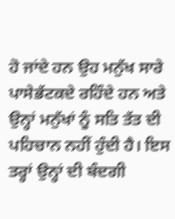ਹੋ ਜਾਂਦੇ ਹਨ ਉਹ ਮਨੁੱਖ ਸਾਰੇ ਪਾਸੇਭੱਟਕਦੇ ਰਹਿੰਦੇ ਹਨ ਅਤੇ ਉਨ੍ਹਾਂ ਮਨੁੱਖਾਂ ਨੂੰ ਸਤਿ ਤੱਤ ਦੀ ਪਹਿਚਾਨ ਨਹੀਂ ਹੁੰਦੀ ਹੈ। ਇਸ ਤਰ੍ਹਾਂ ਉਨ੍ਹਾਂ ਦੀ ਬੰਦਗੀ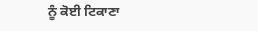ਨੂੰ ਕੋਈ ਟਿਕਾਣਾ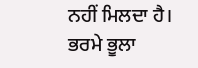ਨਹੀਂ ਮਿਲਦਾ ਹੈ।
ਭਰਮੇ ਭੂਲਾ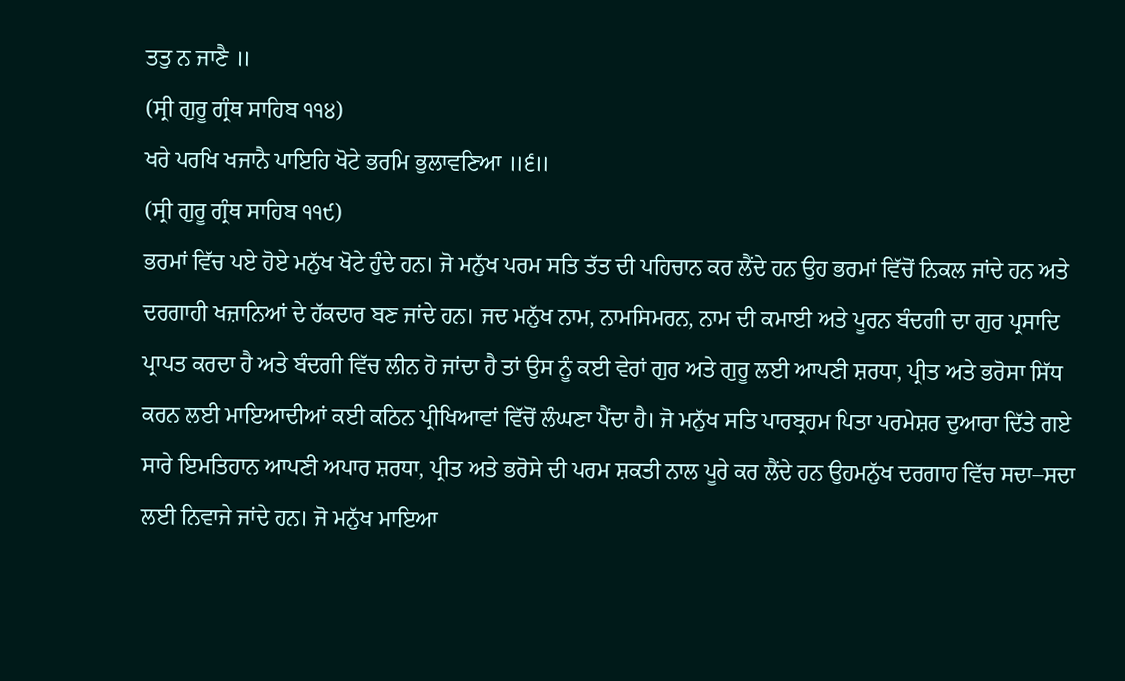ਤਤੁ ਨ ਜਾਣੈ ॥
(ਸ੍ਰੀ ਗੁਰੂ ਗ੍ਰੰਥ ਸਾਹਿਬ ੧੧੪)
ਖਰੇ ਪਰਖਿ ਖਜਾਨੈ ਪਾਇਹਿ ਖੋਟੇ ਭਰਮਿ ਭੁਲਾਵਣਿਆ ॥੬॥
(ਸ੍ਰੀ ਗੁਰੂ ਗ੍ਰੰਥ ਸਾਹਿਬ ੧੧੯)
ਭਰਮਾਂ ਵਿੱਚ ਪਏ ਹੋਏ ਮਨੁੱਖ ਖੋਟੇ ਹੁੰਦੇ ਹਨ। ਜੋ ਮਨੁੱਖ ਪਰਮ ਸਤਿ ਤੱਤ ਦੀ ਪਹਿਚਾਨ ਕਰ ਲੈਂਦੇ ਹਨ ਉਹ ਭਰਮਾਂ ਵਿੱਚੋਂ ਨਿਕਲ ਜਾਂਦੇ ਹਨ ਅਤੇ ਦਰਗਾਹੀ ਖਜ਼ਾਨਿਆਂ ਦੇ ਹੱਕਦਾਰ ਬਣ ਜਾਂਦੇ ਹਨ। ਜਦ ਮਨੁੱਖ ਨਾਮ, ਨਾਮਸਿਮਰਨ, ਨਾਮ ਦੀ ਕਮਾਈ ਅਤੇ ਪੂਰਨ ਬੰਦਗੀ ਦਾ ਗੁਰ ਪ੍ਰਸਾਦਿ ਪ੍ਰਾਪਤ ਕਰਦਾ ਹੈ ਅਤੇ ਬੰਦਗੀ ਵਿੱਚ ਲੀਨ ਹੋ ਜਾਂਦਾ ਹੈ ਤਾਂ ਉਸ ਨੂੰ ਕਈ ਵੇਰਾਂ ਗੁਰ ਅਤੇ ਗੁਰੂ ਲਈ ਆਪਣੀ ਸ਼ਰਧਾ, ਪ੍ਰੀਤ ਅਤੇ ਭਰੋਸਾ ਸਿੱਧ ਕਰਨ ਲਈ ਮਾਇਆਦੀਆਂ ਕਈ ਕਠਿਨ ਪ੍ਰੀਖਿਆਵਾਂ ਵਿੱਚੋਂ ਲੰਘਣਾ ਪੈਂਦਾ ਹੈ। ਜੋ ਮਨੁੱਖ ਸਤਿ ਪਾਰਬ੍ਰਹਮ ਪਿਤਾ ਪਰਮੇਸ਼ਰ ਦੁਆਰਾ ਦਿੱਤੇ ਗਏ ਸਾਰੇ ਇਮਤਿਹਾਨ ਆਪਣੀ ਅਪਾਰ ਸ਼ਰਧਾ, ਪ੍ਰੀਤ ਅਤੇ ਭਰੋਸੇ ਦੀ ਪਰਮ ਸ਼ਕਤੀ ਨਾਲ ਪੂਰੇ ਕਰ ਲੈਂਦੇ ਹਨ ਉਹਮਨੁੱਖ ਦਰਗਾਹ ਵਿੱਚ ਸਦਾ–ਸਦਾ ਲਈ ਨਿਵਾਜੇ ਜਾਂਦੇ ਹਨ। ਜੋ ਮਨੁੱਖ ਮਾਇਆ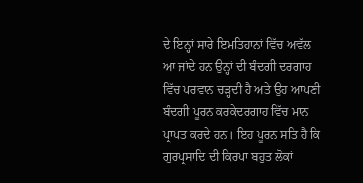ਦੇ ਇਨ੍ਹਾਂ ਸਾਰੇ ਇਮਤਿਹਾਨਾਂ ਵਿੱਚ ਅਵੱਲ ਆ ਜਾਂਦੇ ਹਨ ਉਨ੍ਹਾਂ ਦੀ ਬੰਦਗੀ ਦਰਗਾਹ ਵਿੱਚ ਪਰਵਾਨ ਚੜ੍ਹਦੀ ਹੈ ਅਤੇ ਉਹ ਆਪਣੀ ਬੰਦਗੀ ਪੂਰਨ ਕਰਕੇਦਰਗਾਹ ਵਿੱਚ ਮਾਨ ਪ੍ਰਾਪਤ ਕਰਦੇ ਹਨ। ਇਹ ਪੂਰਨ ਸਤਿ ਹੈ ਕਿ ਗੁਰਪ੍ਰਸਾਦਿ ਦੀ ਕਿਰਪਾ ਬਹੁਤ ਲੋਕਾਂ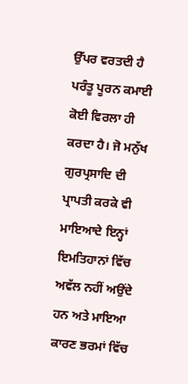ਉੱਪਰ ਵਰਤਦੀ ਹੈ ਪਰੰਤੂ ਪੂਰਨ ਕਮਾਈ ਕੋਈ ਵਿਰਲਾ ਹੀ ਕਰਦਾ ਹੈ। ਜੋ ਮਨੁੱਖ ਗੁਰਪ੍ਰਸਾਦਿ ਦੀ ਪ੍ਰਾਪਤੀ ਕਰਕੇ ਵੀ ਮਾਇਆਦੇ ਇਨ੍ਹਾਂ ਇਮਤਿਹਾਨਾਂ ਵਿੱਚ ਅਵੱਲ ਨਹੀਂ ਅਉਂਦੇ ਹਨ ਅਤੇ ਮਾਇਆ ਕਾਰਣ ਭਰਮਾਂ ਵਿੱਚ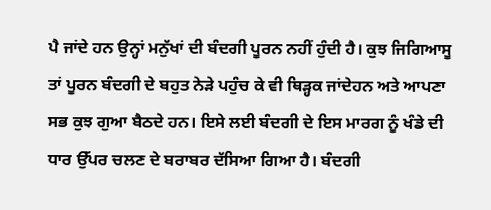ਪੈ ਜਾਂਦੇ ਹਨ ਉਨ੍ਹਾਂ ਮਨੁੱਖਾਂ ਦੀ ਬੰਦਗੀ ਪੂਰਨ ਨਹੀਂ ਹੁੰਦੀ ਹੈ। ਕੁਝ ਜਿਗਿਆਸੂ ਤਾਂ ਪੂਰਨ ਬੰਦਗੀ ਦੇ ਬਹੁਤ ਨੇੜੇ ਪਹੁੰਚ ਕੇ ਵੀ ਥਿੜ੍ਹਕ ਜਾਂਦੇਹਨ ਅਤੇ ਆਪਣਾ ਸਭ ਕੁਝ ਗੁਆ ਬੈਠਦੇ ਹਨ। ਇਸੇ ਲਈ ਬੰਦਗੀ ਦੇ ਇਸ ਮਾਰਗ ਨੂੰ ਖੰਡੇ ਦੀ ਧਾਰ ਉੱਪਰ ਚਲਣ ਦੇ ਬਰਾਬਰ ਦੱਸਿਆ ਗਿਆ ਹੈ। ਬੰਦਗੀ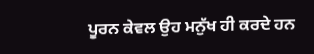ਪੂਰਨ ਕੇਵਲ ਉਹ ਮਨੁੱਖ ਹੀ ਕਰਦੇ ਹਨ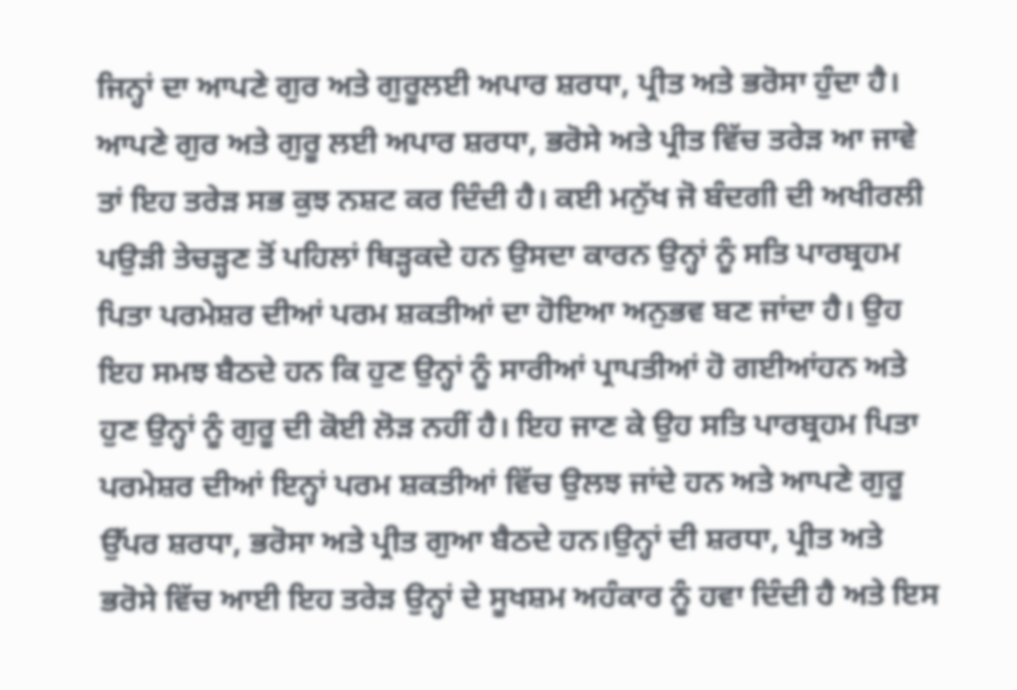ਜਿਨ੍ਹਾਂ ਦਾ ਆਪਣੇ ਗੁਰ ਅਤੇ ਗੁਰੂਲਈ ਅਪਾਰ ਸ਼ਰਧਾ, ਪ੍ਰੀਤ ਅਤੇ ਭਰੋਸਾ ਹੁੰਦਾ ਹੈ। ਆਪਣੇ ਗੁਰ ਅਤੇ ਗੁਰੂ ਲਈ ਅਪਾਰ ਸ਼ਰਧਾ, ਭਰੋਸੇ ਅਤੇ ਪ੍ਰੀਤ ਵਿੱਚ ਤਰੇੜ ਆ ਜਾਵੇ ਤਾਂ ਇਹ ਤਰੇੜ ਸਭ ਕੁਝ ਨਸ਼ਟ ਕਰ ਦਿੰਦੀ ਹੈ। ਕਈ ਮਨੁੱਖ ਜੋ ਬੰਦਗੀ ਦੀ ਅਖੀਰਲੀ ਪਉੜੀ ਤੇਚੜ੍ਹਣ ਤੋਂ ਪਹਿਲਾਂ ਥਿੜ੍ਹਕਦੇ ਹਨ ਉਸਦਾ ਕਾਰਨ ਉਨ੍ਹਾਂ ਨੂੰ ਸਤਿ ਪਾਰਬ੍ਰਹਮ ਪਿਤਾ ਪਰਮੇਸ਼ਰ ਦੀਆਂ ਪਰਮ ਸ਼ਕਤੀਆਂ ਦਾ ਹੋਇਆ ਅਨੁਭਵ ਬਣ ਜਾਂਦਾ ਹੈ। ਉਹ ਇਹ ਸਮਝ ਬੈਠਦੇ ਹਨ ਕਿ ਹੁਣ ਉਨ੍ਹਾਂ ਨੂੰ ਸਾਰੀਆਂ ਪ੍ਰਾਪਤੀਆਂ ਹੋ ਗਈਆਂਹਨ ਅਤੇ ਹੁਣ ਉਨ੍ਹਾਂ ਨੂੰ ਗੁਰੂ ਦੀ ਕੋਈ ਲੋੜ ਨਹੀਂ ਹੈ। ਇਹ ਜਾਣ ਕੇ ਉਹ ਸਤਿ ਪਾਰਬ੍ਰਹਮ ਪਿਤਾ ਪਰਮੇਸ਼ਰ ਦੀਆਂ ਇਨ੍ਹਾਂ ਪਰਮ ਸ਼ਕਤੀਆਂ ਵਿੱਚ ਉਲਝ ਜਾਂਦੇ ਹਨ ਅਤੇ ਆਪਣੇ ਗੁਰੂ ਉੱਪਰ ਸ਼ਰਧਾ, ਭਰੋਸਾ ਅਤੇ ਪ੍ਰੀਤ ਗੁਆ ਬੈਠਦੇ ਹਨ।ਉਨ੍ਹਾਂ ਦੀ ਸ਼ਰਧਾ, ਪ੍ਰੀਤ ਅਤੇ ਭਰੋਸੇ ਵਿੱਚ ਆਈ ਇਹ ਤਰੇੜ ਉਨ੍ਹਾਂ ਦੇ ਸੂਖਸ਼ਮ ਅਹੰਕਾਰ ਨੂੰ ਹਵਾ ਦਿੰਦੀ ਹੈ ਅਤੇ ਇਸ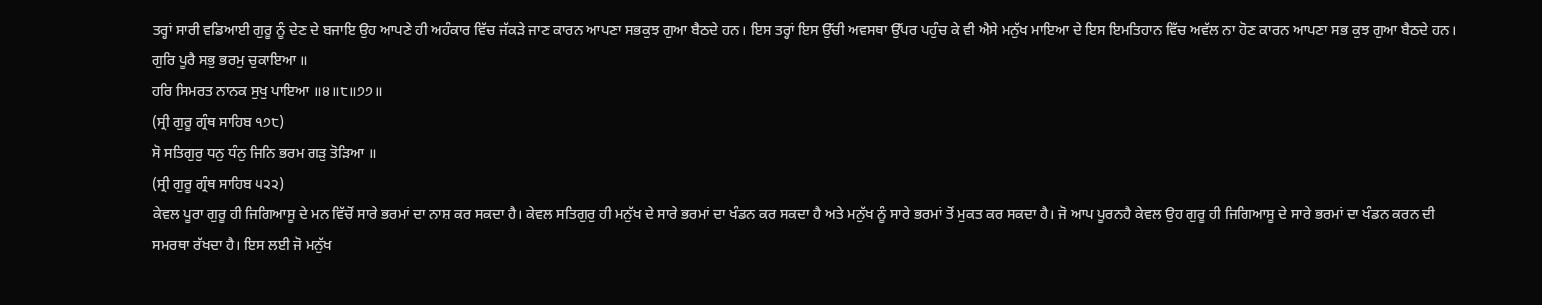ਤਰ੍ਹਾਂ ਸਾਰੀ ਵਡਿਆਈ ਗੁਰੂ ਨੂੰ ਦੇਣ ਦੇ ਬਜਾਇ ਉਹ ਆਪਣੇ ਹੀ ਅਹੰਕਾਰ ਵਿੱਚ ਜੱਕੜੇ ਜਾਣ ਕਾਰਨ ਆਪਣਾ ਸਭਕੁਝ ਗੁਆ ਬੈਠਦੇ ਹਨ। ਇਸ ਤਰ੍ਹਾਂ ਇਸ ਉੱਚੀ ਅਵਸਥਾ ਉੱਪਰ ਪਹੁੰਚ ਕੇ ਵੀ ਐਸੇ ਮਨੁੱਖ ਮਾਇਆ ਦੇ ਇਸ ਇਮਤਿਹਾਨ ਵਿੱਚ ਅਵੱਲ ਨਾ ਹੋਣ ਕਾਰਨ ਆਪਣਾ ਸਭ ਕੁਝ ਗੁਆ ਬੈਠਦੇ ਹਨ।
ਗੁਰਿ ਪੂਰੈ ਸਭੁ ਭਰਮੁ ਚੁਕਾਇਆ ॥
ਹਰਿ ਸਿਮਰਤ ਨਾਨਕ ਸੁਖੁ ਪਾਇਆ ॥੪॥੮॥੭੭॥
(ਸ੍ਰੀ ਗੁਰੂ ਗ੍ਰੰਥ ਸਾਹਿਬ ੧੭੮)
ਸੋ ਸਤਿਗੁਰੁ ਧਨੁ ਧੰਨੁ ਜਿਨਿ ਭਰਮ ਗੜੁ ਤੋੜਿਆ ॥
(ਸ੍ਰੀ ਗੁਰੂ ਗ੍ਰੰਥ ਸਾਹਿਬ ੫੨੨)
ਕੇਵਲ ਪੂਰਾ ਗੁਰੂ ਹੀ ਜਿਗਿਆਸੂ ਦੇ ਮਨ ਵਿੱਚੋਂ ਸਾਰੇ ਭਰਮਾਂ ਦਾ ਨਾਸ਼ ਕਰ ਸਕਦਾ ਹੈ। ਕੇਵਲ ਸਤਿਗੁਰੁ ਹੀ ਮਨੁੱਖ ਦੇ ਸਾਰੇ ਭਰਮਾਂ ਦਾ ਖੰਡਨ ਕਰ ਸਕਦਾ ਹੈ ਅਤੇ ਮਨੁੱਖ ਨੂੰ ਸਾਰੇ ਭਰਮਾਂ ਤੋਂ ਮੁਕਤ ਕਰ ਸਕਦਾ ਹੈ। ਜੋ ਆਪ ਪੂਰਨਹੈ ਕੇਵਲ ਉਹ ਗੁਰੂ ਹੀ ਜਿਗਿਆਸੂ ਦੇ ਸਾਰੇ ਭਰਮਾਂ ਦਾ ਖੰਡਨ ਕਰਨ ਦੀ ਸਮਰਥਾ ਰੱਖਦਾ ਹੈ। ਇਸ ਲਈ ਜੋ ਮਨੁੱਖ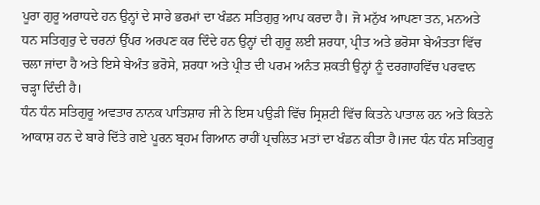ਪੂਰਾ ਗੁਰੂ ਅਰਾਧਦੇ ਹਨ ਉਨ੍ਹਾਂ ਦੇ ਸਾਰੇ ਭਰਮਾਂ ਦਾ ਖੰਡਨ ਸਤਿਗੁਰੁ ਆਪ ਕਰਦਾ ਹੈ। ਜੋ ਮਨੁੱਖ ਆਪਣਾ ਤਨ, ਮਨਅਤੇ ਧਨ ਸਤਿਗੁਰੁ ਦੇ ਚਰਨਾਂ ਉੱਪਰ ਅਰਪਣ ਕਰ ਦਿੰਦੇ ਹਨ ਉਨ੍ਹਾਂ ਦੀ ਗੁਰੂ ਲਈ ਸ਼ਰਧਾ, ਪ੍ਰੀਤ ਅਤੇ ਭਰੋਸਾ ਬੇਅੰਤਤਾ ਵਿੱਚ ਚਲਾ ਜਾਂਦਾ ਹੈ ਅਤੇ ਇਸੇ ਬੇਅੰਤ ਭਰੋਸੇ, ਸ਼ਰਧਾ ਅਤੇ ਪ੍ਰੀਤ ਦੀ ਪਰਮ ਅਨੰਤ ਸ਼ਕਤੀ ਉਨ੍ਹਾਂ ਨੂੰ ਦਰਗਾਹਵਿੱਚ ਪਰਵਾਨ ਚੜ੍ਹਾ ਦਿੰਦੀ ਹੈ।
ਧੰਨ ਧੰਨ ਸਤਿਗੁਰੂ ਅਵਤਾਰ ਨਾਨਕ ਪਾਤਿਸ਼ਾਹ ਜੀ ਨੇ ਇਸ ਪਉੜੀ ਵਿੱਚ ਸ੍ਰਿਸ਼ਟੀ ਵਿੱਚ ਕਿਤਨੇ ਪਾਤਾਲ ਹਨ ਅਤੇ ਕਿਤਨੇ ਆਕਾਸ਼ ਹਨ ਦੇ ਬਾਰੇ ਦਿੱਤੇ ਗਏ ਪੂਰਨ ਬ੍ਰਹਮ ਗਿਆਨ ਰਾਹੀਂ ਪ੍ਰਚਲਿਤ ਮਤਾਂ ਦਾ ਖੰਡਨ ਕੀਤਾ ਹੈ।ਜਦ ਧੰਨ ਧੰਨ ਸਤਿਗੁਰੂ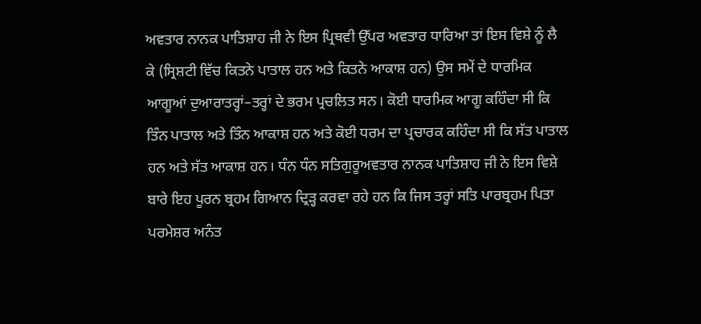ਅਵਤਾਰ ਨਾਨਕ ਪਾਤਿਸ਼ਾਹ ਜੀ ਨੇ ਇਸ ਪ੍ਰਿਥਵੀ ਉੱਪਰ ਅਵਤਾਰ ਧਾਰਿਆ ਤਾਂ ਇਸ ਵਿਸ਼ੇ ਨੂੰ ਲੈ ਕੇ (ਸ੍ਰਿਸ਼ਟੀ ਵਿੱਚ ਕਿਤਨੇ ਪਾਤਾਲ ਹਨ ਅਤੇ ਕਿਤਨੇ ਆਕਾਸ਼ ਹਨ) ਉਸ ਸਮੇਂ ਦੇ ਧਾਰਮਿਕ ਆਗੂਆਂ ਦੁਆਰਾਤਰ੍ਹਾਂ–ਤਰ੍ਹਾਂ ਦੇ ਭਰਮ ਪ੍ਰਚਲਿਤ ਸਨ। ਕੋਈ ਧਾਰਮਿਕ ਆਗੂ ਕਹਿੰਦਾ ਸੀ ਕਿ ਤਿੰਨ ਪਾਤਾਲ ਅਤੇ ਤਿੰਨ ਆਕਾਸ਼ ਹਨ ਅਤੇ ਕੋਈ ਧਰਮ ਦਾ ਪ੍ਰਚਾਰਕ ਕਹਿੰਦਾ ਸੀ ਕਿ ਸੱਤ ਪਾਤਾਲ ਹਨ ਅਤੇ ਸੱਤ ਆਕਾਸ਼ ਹਨ। ਧੰਨ ਧੰਨ ਸਤਿਗੁਰੂਅਵਤਾਰ ਨਾਨਕ ਪਾਤਿਸ਼ਾਹ ਜੀ ਨੇ ਇਸ ਵਿਸ਼ੇ ਬਾਰੇ ਇਹ ਪੂਰਨ ਬ੍ਰਹਮ ਗਿਆਨ ਦ੍ਰਿੜ੍ਹ ਕਰਵਾ ਰਹੇ ਹਨ ਕਿ ਜਿਸ ਤਰ੍ਹਾਂ ਸਤਿ ਪਾਰਬ੍ਰਹਮ ਪਿਤਾ ਪਰਮੇਸ਼ਰ ਅਨੰਤ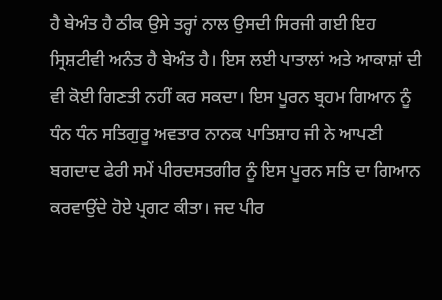ਹੈ ਬੇਅੰਤ ਹੈ ਠੀਕ ਉਸੇ ਤਰ੍ਹਾਂ ਨਾਲ ਉਸਦੀ ਸਿਰਜੀ ਗਈ ਇਹ ਸ੍ਰਿਸ਼ਟੀਵੀ ਅਨੰਤ ਹੈ ਬੇਅੰਤ ਹੈ। ਇਸ ਲਈ ਪਾਤਾਲਾਂ ਅਤੇ ਆਕਾਸ਼ਾਂ ਦੀ ਵੀ ਕੋਈ ਗਿਣਤੀ ਨਹੀਂ ਕਰ ਸਕਦਾ। ਇਸ ਪੂਰਨ ਬ੍ਰਹਮ ਗਿਆਨ ਨੂੰ ਧੰਨ ਧੰਨ ਸਤਿਗੁਰੂ ਅਵਤਾਰ ਨਾਨਕ ਪਾਤਿਸ਼ਾਹ ਜੀ ਨੇ ਆਪਣੀ ਬਗਦਾਦ ਫੇਰੀ ਸਮੇਂ ਪੀਰਦਸਤਗੀਰ ਨੂੰ ਇਸ ਪੂਰਨ ਸਤਿ ਦਾ ਗਿਆਨ ਕਰਵਾਉਂਦੇ ਹੋਏ ਪ੍ਰਗਟ ਕੀਤਾ। ਜਦ ਪੀਰ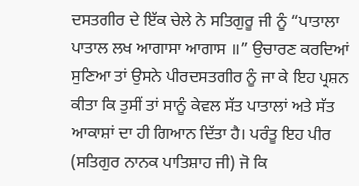ਦਸਤਗੀਰ ਦੇ ਇੱਕ ਚੇਲੇ ਨੇ ਸਤਿਗੁਰੂ ਜੀ ਨੂੰ “ਪਾਤਾਲਾ ਪਾਤਾਲ ਲਖ ਆਗਾਸਾ ਆਗਾਸ ॥” ਉਚਾਰਣ ਕਰਦਿਆਂ ਸੁਣਿਆ ਤਾਂ ਉਸਨੇ ਪੀਰਦਸਤਗੀਰ ਨੂੰ ਜਾ ਕੇ ਇਹ ਪ੍ਰਸ਼ਨ ਕੀਤਾ ਕਿ ਤੁਸੀਂ ਤਾਂ ਸਾਨੂੰ ਕੇਵਲ ਸੱਤ ਪਾਤਾਲਾਂ ਅਤੇ ਸੱਤ ਆਕਾਸ਼ਾਂ ਦਾ ਹੀ ਗਿਆਨ ਦਿੱਤਾ ਹੈ। ਪਰੰਤੂ ਇਹ ਪੀਰ (ਸਤਿਗੁਰ ਨਾਨਕ ਪਾਤਿਸ਼ਾਹ ਜੀ) ਜੋ ਕਿ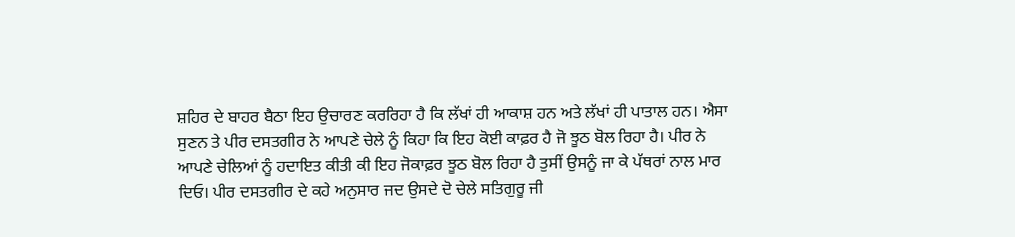ਸ਼ਹਿਰ ਦੇ ਬਾਹਰ ਬੈਠਾ ਇਹ ਉਚਾਰਣ ਕਰਰਿਹਾ ਹੈ ਕਿ ਲੱਖਾਂ ਹੀ ਆਕਾਸ਼ ਹਨ ਅਤੇ ਲੱਖਾਂ ਹੀ ਪਾਤਾਲ ਹਨ। ਐਸਾ ਸੁਣਨ ਤੇ ਪੀਰ ਦਸਤਗੀਰ ਨੇ ਆਪਣੇ ਚੇਲੇ ਨੂੰ ਕਿਹਾ ਕਿ ਇਹ ਕੋਈ ਕਾਫ਼ਰ ਹੈ ਜੋ ਝੂਠ ਬੋਲ ਰਿਹਾ ਹੈ। ਪੀਰ ਨੇ ਆਪਣੇ ਚੇਲਿਆਂ ਨੂੰ ਹਦਾਇਤ ਕੀਤੀ ਕੀ ਇਹ ਜੋਕਾਫ਼ਰ ਝੂਠ ਬੋਲ ਰਿਹਾ ਹੈ ਤੁਸੀਂ ਉਸਨੂੰ ਜਾ ਕੇ ਪੱਥਰਾਂ ਨਾਲ ਮਾਰ ਦਿਓ। ਪੀਰ ਦਸਤਗੀਰ ਦੇ ਕਹੇ ਅਨੁਸਾਰ ਜਦ ਉਸਦੇ ਦੋ ਚੇਲੇ ਸਤਿਗੁਰੂ ਜੀ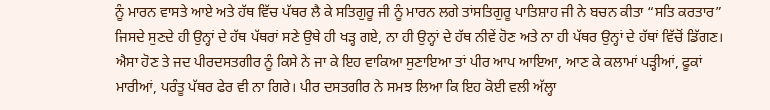ਨੂੰ ਮਾਰਨ ਵਾਸਤੇ ਆਏ ਅਤੇ ਹੱਥ ਵਿੱਚ ਪੱਥਰ ਲੈ ਕੇ ਸਤਿਗੁਰੂ ਜੀ ਨੂੰ ਮਾਰਨ ਲਗੇ ਤਾਂਸਤਿਗੁਰੂ ਪਾਤਿਸ਼ਾਹ ਜੀ ਨੇ ਬਚਨ ਕੀਤਾ “ਸਤਿ ਕਰਤਾਰ” ਜਿਸਦੇ ਸੁਣਦੇ ਹੀ ਉਨ੍ਹਾਂ ਦੇ ਹੱਥ ਪੱਥਰਾਂ ਸਣੇ ਉਥੇ ਹੀ ਖੜ੍ਹ ਗਏ, ਨਾ ਹੀ ਉਨ੍ਹਾਂ ਦੇ ਹੱਥ ਨੀਵੇਂ ਹੋਣ ਅਤੇ ਨਾ ਹੀ ਪੱਥਰ ਉਨ੍ਹਾਂ ਦੇ ਹੱਥਾਂ ਵਿੱਚੋਂ ਡਿੱਗਣ। ਐਸਾ ਹੋਣ ਤੇ ਜਦ ਪੀਰਦਸਤਗੀਰ ਨੂੰ ਕਿਸੇ ਨੇ ਜਾ ਕੇ ਇਹ ਵਾਕਿਆ ਸੁਣਾਇਆ ਤਾਂ ਪੀਰ ਆਪ ਆਇਆ, ਆਣ ਕੇ ਕਲਾਮਾਂ ਪੜ੍ਹੀਆਂ, ਫੂਕਾਂ ਮਾਰੀਆਂ, ਪਰੰਤੂ ਪੱਥਰ ਫੇਰ ਵੀ ਨਾ ਗਿਰੇ। ਪੀਰ ਦਸਤਗੀਰ ਨੇ ਸਮਝ ਲਿਆ ਕਿ ਇਹ ਕੋਈ ਵਲੀ ਅੱਲ੍ਹਾ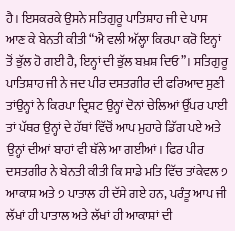ਹੈ। ਇਸਕਰਕੇ ਉਸਨੇ ਸਤਿਗੁਰੂ ਪਾਤਿਸ਼ਾਹ ਜੀ ਦੇ ਪਾਸ ਆਣ ਕੇ ਬੇਨਤੀ ਕੀਤੀ “ਐ ਵਲੀ ਅੱਲ੍ਹਾ ਕਿਰਪਾ ਕਰੋ ਇਨ੍ਹਾਂ ਤੋਂ ਭੁੱਲ ਹੋ ਗਈ ਹੈ, ਇਨ੍ਹਾਂ ਦੀ ਭੁੱਲ ਬਖ਼ਸ਼ ਦਿਓ”। ਸਤਿਗੁਰੂ ਪਾਤਿਸ਼ਾਹ ਜੀ ਨੇ ਜਦ ਪੀਰ ਦਸਤਗੀਰ ਦੀ ਫਰਿਆਦ ਸੁਣੀ ਤਾਂਉਨ੍ਹਾਂ ਨੇ ਕਿਰਪਾ ਦ੍ਰਿਸ਼ਟ ਉਨ੍ਹਾਂ ਦੋਨਾਂ ਚੇਲਿਆਂ ਉੱਪਰ ਪਾਈ ਤਾਂ ਪੱਥਰ ਉਨ੍ਹਾਂ ਦੇ ਹੱਥਾਂ ਵਿੱਚੋਂ ਆਪ ਮੁਹਾਰੇ ਡਿੱਗ ਪਏ ਅਤੇ ਉਨ੍ਹਾਂ ਦੀਆਂ ਬਾਹਾਂ ਵੀ ਥੱਲੇ ਆ ਗਈਆਂ। ਫਿਰ ਪੀਰ ਦਸਤਗੀਰ ਨੇ ਬੇਨਤੀ ਕੀਤੀ ਕਿ ਸਾਡੇ ਮਤਿ ਵਿੱਚ ਤਾਂਕੇਵਲ ੭ ਆਕਾਸ਼ ਅਤੇ ੭ ਪਾਤਾਲ ਹੀ ਦੱਸੇ ਗਏ ਹਨ, ਪਰੰਤੂ ਆਪ ਜੀ ਲੱਖਾਂ ਹੀ ਪਾਤਾਲ ਅਤੇ ਲੱਖਾਂ ਹੀ ਆਕਾਸ਼ਾਂ ਦੀ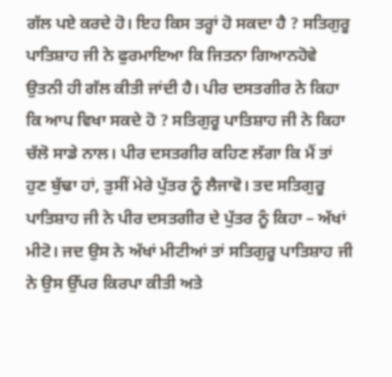ਗੱਲ ਪਏ ਕਰਦੇ ਹੋ। ਇਹ ਕਿਸ ਤਰ੍ਹਾਂ ਹੋ ਸਕਦਾ ਹੈ ? ਸਤਿਗੁਰੂ ਪਾਤਿਸ਼ਾਹ ਜੀ ਨੇ ਫੁਰਮਾਇਆ ਕਿ ਜਿਤਨਾ ਗਿਆਨਹੋਵੇ ਉਤਨੀ ਹੀ ਗੱਲ ਕੀਤੀ ਜਾਂਦੀ ਹੈ। ਪੀਰ ਦਸਤਗੀਰ ਨੇ ਕਿਹਾ ਕਿ ਆਪ ਵਿਖਾ ਸਕਦੇ ਹੋ ? ਸਤਿਗੁਰੂ ਪਾਤਿਸ਼ਾਹ ਜੀ ਨੇ ਕਿਹਾ ਚੱਲੋ ਸਾਡੇ ਨਾਲ। ਪੀਰ ਦਸਤਗੀਰ ਕਹਿਣ ਲੱਗਾ ਕਿ ਮੈਂ ਤਾਂ ਹੁਣ ਬੁੱਢਾ ਹਾਂ, ਤੁਸੀਂ ਮੇਰੇ ਪੁੱਤਰ ਨੂੰ ਲੈਜਾਵੋ। ਤਦ ਸਤਿਗੁਰੂ ਪਾਤਿਸ਼ਾਹ ਜੀ ਨੇ ਪੀਰ ਦਸਤਗੀਰ ਦੇ ਪੁੱਤਰ ਨੂੰ ਕਿਹਾ – ਅੱਖਾਂ ਮੀਟੋ। ਜਦ ਉਸ ਨੇ ਅੱਖਾਂ ਮੀਟੀਆਂ ਤਾਂ ਸਤਿਗੁਰੂ ਪਾਤਿਸ਼ਾਹ ਜੀ ਨੇ ਉਸ ਉੱਪਰ ਕਿਰਪਾ ਕੀਤੀ ਅਤੇ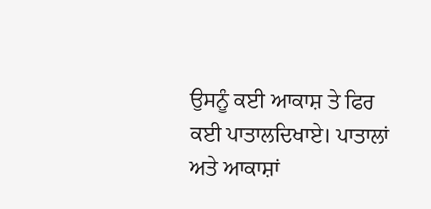ਉਸਨੂੰ ਕਈ ਆਕਾਸ਼ ਤੇ ਫਿਰ ਕਈ ਪਾਤਾਲਦਿਖਾਏ। ਪਾਤਾਲਾਂ ਅਤੇ ਆਕਾਸ਼ਾਂ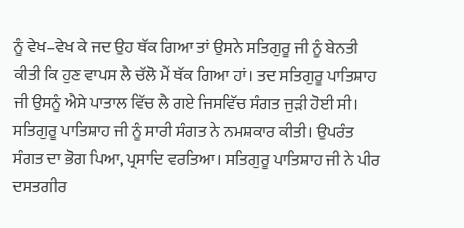ਨੂੰ ਵੇਖ–ਵੇਖ ਕੇ ਜਦ ਉਹ ਥੱਕ ਗਿਆ ਤਾਂ ਉਸਨੇ ਸਤਿਗੁਰੂ ਜੀ ਨੂੰ ਬੇਨਤੀ ਕੀਤੀ ਕਿ ਹੁਣ ਵਾਪਸ ਲੈ ਚੱਲੋ ਮੈਂ ਥੱਕ ਗਿਆ ਹਾਂ। ਤਦ ਸਤਿਗੁਰੂ ਪਾਤਿਸ਼ਾਹ ਜੀ ਉਸਨੂੰ ਐਸੇ ਪਾਤਾਲ ਵਿੱਚ ਲੈ ਗਏ ਜਿਸਵਿੱਚ ਸੰਗਤ ਜੁੜੀ ਹੋਈ ਸੀ। ਸਤਿਗੁਰੂ ਪਾਤਿਸ਼ਾਹ ਜੀ ਨੂੰ ਸਾਰੀ ਸੰਗਤ ਨੇ ਨਮਸ਼ਕਾਰ ਕੀਤੀ। ਉਪਰੰਤ ਸੰਗਤ ਦਾ ਭੋਗ ਪਿਆ, ਪ੍ਰਸਾਦਿ ਵਰਤਿਆ। ਸਤਿਗੁਰੂ ਪਾਤਿਸ਼ਾਹ ਜੀ ਨੇ ਪੀਰ ਦਸਤਗੀਰ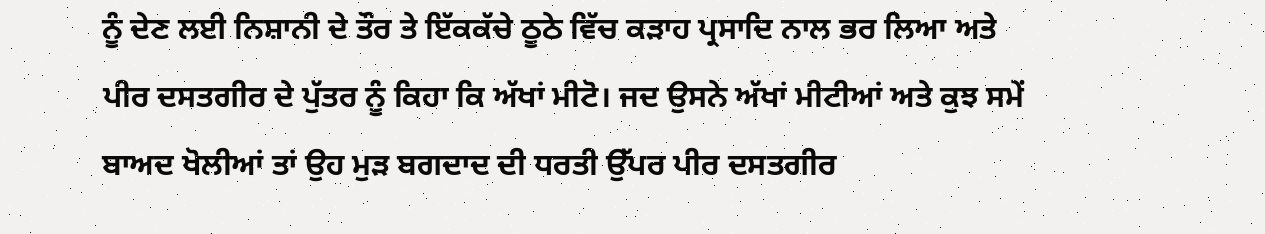ਨੂੰ ਦੇਣ ਲਈ ਨਿਸ਼ਾਨੀ ਦੇ ਤੌਰ ਤੇ ਇੱਕਕੱਚੇ ਠੂਠੇ ਵਿੱਚ ਕੜਾਹ ਪ੍ਰਸਾਦਿ ਨਾਲ ਭਰ ਲਿਆ ਅਤੇ ਪੀਰ ਦਸਤਗੀਰ ਦੇ ਪੁੱਤਰ ਨੂੰ ਕਿਹਾ ਕਿ ਅੱਖਾਂ ਮੀਟੋ। ਜਦ ਉਸਨੇ ਅੱਖਾਂ ਮੀਟੀਆਂ ਅਤੇ ਕੁਝ ਸਮੇਂ ਬਾਅਦ ਖੋਲੀਆਂ ਤਾਂ ਉਹ ਮੁੜ ਬਗਦਾਦ ਦੀ ਧਰਤੀ ਉੱਪਰ ਪੀਰ ਦਸਤਗੀਰ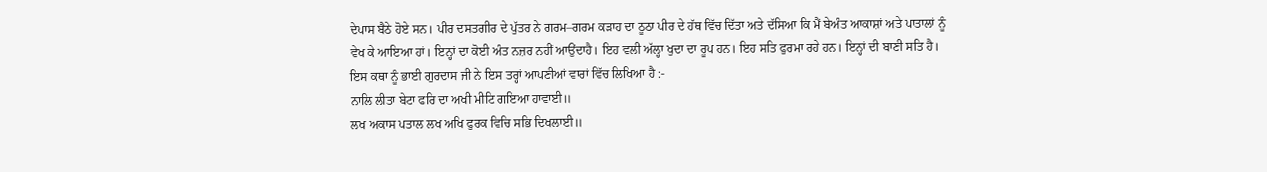ਦੇਪਾਸ ਬੈਠੇ ਹੋਏ ਸਨ। ਪੀਰ ਦਸਤਗੀਰ ਦੇ ਪੁੱਤਰ ਨੇ ਗਰਮ–ਗਰਮ ਕੜਾਹ ਦਾ ਠੂਠਾ ਪੀਰ ਦੇ ਹੱਥ ਵਿੱਚ ਦਿੱਤਾ ਅਤੇ ਦੱਸਿਆ ਕਿ ਮੈਂ ਬੇਅੰਤ ਆਕਾਸ਼ਾਂ ਅਤੇ ਪਾਤਾਲਾਂ ਨੂੰ ਵੇਖ ਕੇ ਆਇਆ ਹਾਂ। ਇਨ੍ਹਾਂ ਦਾ ਕੋਈ ਅੰਤ ਨਜ਼ਰ ਨਹੀਂ ਆਉਂਦਾਹੈ। ਇਹ ਵਲੀ ਅੱਲ੍ਹਾ ਖੁਦਾ ਦਾ ਰੂਪ ਹਨ। ਇਹ ਸਤਿ ਫੁਰਮਾ ਰਹੇ ਹਨ। ਇਨ੍ਹਾਂ ਦੀ ਬਾਣੀ ਸਤਿ ਹੈ। ਇਸ ਕਥਾ ਨੂੰ ਭਾਈ ਗੁਰਦਾਸ ਜੀ ਨੇ ਇਸ ਤਰ੍ਹਾਂ ਆਪਣੀਆਂ ਵਾਰਾਂ ਵਿੱਚ ਲਿਖਿਆ ਹੈ :-
ਨਾਲਿ ਲੀਤਾ ਬੇਟਾ ਫਰਿ ਦਾ ਅਖੀ ਮੀਟਿ ਗਇਆ ਹਾਵਾਈ॥
ਲਖ ਅਕਾਸ ਪਤਾਲ ਲਖ ਅਖਿ ਫੁਰਕ ਵਿਚਿ ਸਭਿ ਦਿਖਲਾਈ॥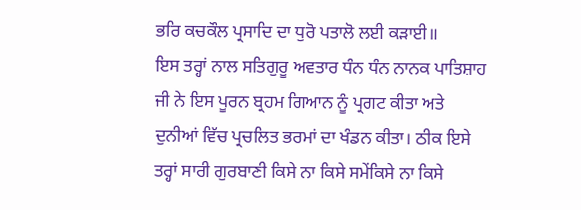ਭਰਿ ਕਚਕੌਲ ਪ੍ਰਸਾਦਿ ਦਾ ਧੁਰੋ ਪਤਾਲੋ ਲਈ ਕੜਾਈ॥
ਇਸ ਤਰ੍ਹਾਂ ਨਾਲ ਸਤਿਗੁਰੂ ਅਵਤਾਰ ਧੰਨ ਧੰਨ ਨਾਨਕ ਪਾਤਿਸ਼ਾਹ ਜੀ ਨੇ ਇਸ ਪੂਰਨ ਬ੍ਰਹਮ ਗਿਆਨ ਨੂੰ ਪ੍ਰਗਟ ਕੀਤਾ ਅਤੇ ਦੁਨੀਆਂ ਵਿੱਚ ਪ੍ਰਚਲਿਤ ਭਰਮਾਂ ਦਾ ਖੰਡਨ ਕੀਤਾ। ਠੀਕ ਇਸੇ ਤਰ੍ਹਾਂ ਸਾਰੀ ਗੁਰਬਾਣੀ ਕਿਸੇ ਨਾ ਕਿਸੇ ਸਮੇਂਕਿਸੇ ਨਾ ਕਿਸੇ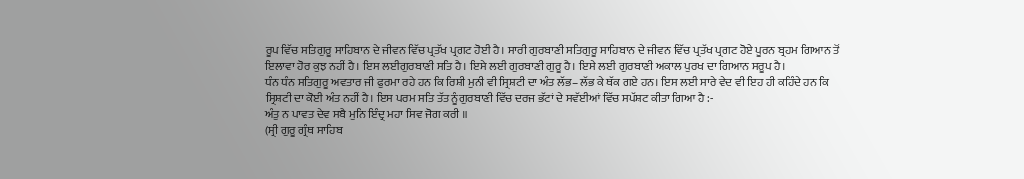ਰੂਪ ਵਿੱਚ ਸਤਿਗੁਰੂ ਸਾਹਿਬਾਨ ਦੇ ਜੀਵਨ ਵਿੱਚ ਪ੍ਰਤੱਖ ਪ੍ਰਗਟ ਹੋਈ ਹੈ। ਸਾਰੀ ਗੁਰਬਾਣੀ ਸਤਿਗੁਰੂ ਸਾਹਿਬਾਨ ਦੇ ਜੀਵਨ ਵਿੱਚ ਪ੍ਰਤੱਖ ਪ੍ਰਗਟ ਹੋਏ ਪੂਰਨ ਬ੍ਰਹਮ ਗਿਆਨ ਤੋਂ ਇਲਾਵਾ ਹੋਰ ਕੁਝ ਨਹੀਂ ਹੈ। ਇਸ ਲਈਗੁਰਬਾਣੀ ਸਤਿ ਹੈ। ਇਸੇ ਲਈ ਗੁਰਬਾਣੀ ਗੁਰੂ ਹੈ। ਇਸੇ ਲਈ ਗੁਰਬਾਣੀ ਅਕਾਲ ਪੁਰਖ ਦਾ ਗਿਆਨ ਸਰੂਪ ਹੈ।
ਧੰਨ ਧੰਨ ਸਤਿਗੁਰੂ ਅਵਤਾਰ ਜੀ ਫੁਰਮਾ ਰਹੇ ਹਨ ਕਿ ਰਿਸ਼ੀ ਮੁਨੀ ਵੀ ਸ੍ਰਿਸ਼ਟੀ ਦਾ ਅੰਤ ਲੱਭ–ਲੱਭ ਕੇ ਥੱਕ ਗਏ ਹਨ। ਇਸ ਲਈ ਸਾਰੇ ਵੇਦ ਵੀ ਇਹ ਹੀ ਕਹਿੰਦੇ ਹਨ ਕਿ ਸ੍ਰਿਸ਼ਟੀ ਦਾ ਕੋਈ ਅੰਤ ਨਹੀਂ ਹੈ। ਇਸ ਪਰਮ ਸਤਿ ਤੱਤ ਨੂੰਗੁਰਬਾਣੀ ਵਿੱਚ ਦਰਜ ਭੱਟਾਂ ਦੇ ਸਵੱਈਆਂ ਵਿੱਚ ਸਪੱਸ਼ਟ ਕੀਤਾ ਗਿਆ ਹੈ :-
ਅੰਤੁ ਨ ਪਾਵਤ ਦੇਵ ਸਬੈ ਮੁਨਿ ਇੰਦ੍ਰ ਮਹਾ ਸਿਵ ਜੋਗ ਕਰੀ ॥
(ਸ੍ਰੀ ਗੁਰੂ ਗ੍ਰੰਥ ਸਾਹਿਬ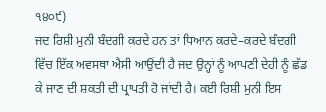੧੪੦੯)
ਜਦ ਰਿਸ਼ੀ ਮੁਨੀ ਬੰਦਗੀ ਕਰਦੇ ਹਨ ਤਾਂ ਧਿਆਨ ਕਰਦੇ–ਕਰਦੇ ਬੰਦਗੀ ਵਿੱਚ ਇੱਕ ਅਵਸਥਾ ਐਸੀ ਆਉਂਦੀ ਹੈ ਜਦ ਉਨ੍ਹਾਂ ਨੂੰ ਆਪਣੀ ਦੇਹੀ ਨੂੰ ਛੱਡ ਕੇ ਜਾਣ ਦੀ ਸ਼ਕਤੀ ਦੀ ਪ੍ਰਾਪਤੀ ਹੋ ਜਾਂਦੀ ਹੈ। ਕਈ ਰਿਸ਼ੀ ਮੁਨੀ ਇਸ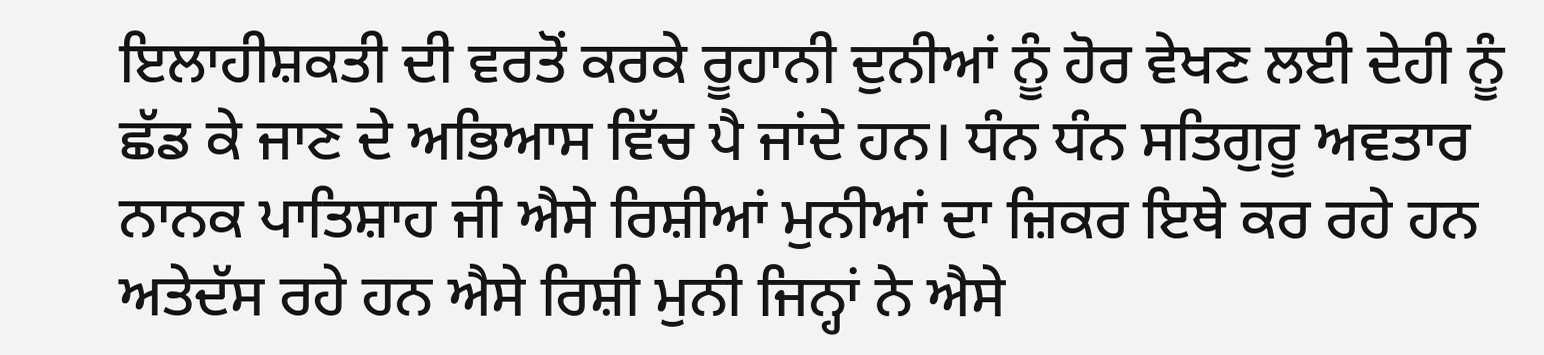ਇਲਾਹੀਸ਼ਕਤੀ ਦੀ ਵਰਤੋਂ ਕਰਕੇ ਰੂਹਾਨੀ ਦੁਨੀਆਂ ਨੂੰ ਹੋਰ ਵੇਖਣ ਲਈ ਦੇਹੀ ਨੂੰ ਛੱਡ ਕੇ ਜਾਣ ਦੇ ਅਭਿਆਸ ਵਿੱਚ ਪੈ ਜਾਂਦੇ ਹਨ। ਧੰਨ ਧੰਨ ਸਤਿਗੁਰੂ ਅਵਤਾਰ ਨਾਨਕ ਪਾਤਿਸ਼ਾਹ ਜੀ ਐਸੇ ਰਿਸ਼ੀਆਂ ਮੁਨੀਆਂ ਦਾ ਜ਼ਿਕਰ ਇਥੇ ਕਰ ਰਹੇ ਹਨ ਅਤੇਦੱਸ ਰਹੇ ਹਨ ਐਸੇ ਰਿਸ਼ੀ ਮੁਨੀ ਜਿਨ੍ਹਾਂ ਨੇ ਐਸੇ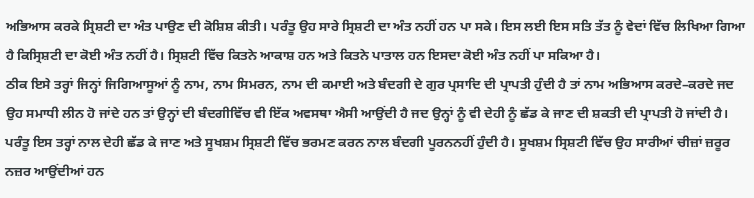ਅਭਿਆਸ ਕਰਕੇ ਸ੍ਰਿਸ਼ਟੀ ਦਾ ਅੰਤ ਪਾਉਣ ਦੀ ਕੋਸ਼ਿਸ਼ ਕੀਤੀ। ਪਰੰਤੂ ਉਹ ਸਾਰੇ ਸ੍ਰਿਸ਼ਟੀ ਦਾ ਅੰਤ ਨਹੀਂ ਹਨ ਪਾ ਸਕੇ। ਇਸ ਲਈ ਇਸ ਸਤਿ ਤੱਤ ਨੂੰ ਵੇਦਾਂ ਵਿੱਚ ਲਿਖਿਆ ਗਿਆ ਹੈ ਕਿਸ੍ਰਿਸ਼ਟੀ ਦਾ ਕੋਈ ਅੰਤ ਨਹੀਂ ਹੈ। ਸ੍ਰਿਸ਼ਟੀ ਵਿੱਚ ਕਿਤਨੇ ਆਕਾਸ਼ ਹਨ ਅਤੇ ਕਿਤਨੇ ਪਾਤਾਲ ਹਨ ਇਸਦਾ ਕੋਈ ਅੰਤ ਨਹੀਂ ਪਾ ਸਕਿਆ ਹੈ।
ਠੀਕ ਇਸੇ ਤਰ੍ਹਾਂ ਜਿਨ੍ਹਾਂ ਜਿਗਿਆਸੂਆਂ ਨੂੰ ਨਾਮ, ਨਾਮ ਸਿਮਰਨ, ਨਾਮ ਦੀ ਕਮਾਈ ਅਤੇ ਬੰਦਗੀ ਦੇ ਗੁਰ ਪ੍ਰਸਾਦਿ ਦੀ ਪ੍ਰਾਪਤੀ ਹੁੰਦੀ ਹੈ ਤਾਂ ਨਾਮ ਅਭਿਆਸ ਕਰਦੇ–ਕਰਦੇ ਜਦ ਉਹ ਸਮਾਧੀ ਲੀਨ ਹੋ ਜਾਂਦੇ ਹਨ ਤਾਂ ਉਨ੍ਹਾਂ ਦੀ ਬੰਦਗੀਵਿੱਚ ਵੀ ਇੱਕ ਅਵਸਥਾ ਐਸੀ ਆਉਂਦੀ ਹੈ ਜਦ ਉਨ੍ਹਾਂ ਨੂੰ ਵੀ ਦੇਹੀ ਨੂੰ ਛੱਡ ਕੇ ਜਾਣ ਦੀ ਸ਼ਕਤੀ ਦੀ ਪ੍ਰਾਪਤੀ ਹੋ ਜਾਂਦੀ ਹੈ। ਪਰੰਤੂ ਇਸ ਤਰ੍ਹਾਂ ਨਾਲ ਦੇਹੀ ਛੱਡ ਕੇ ਜਾਣ ਅਤੇ ਸੂਖਸ਼ਮ ਸ੍ਰਿਸ਼ਟੀ ਵਿੱਚ ਭਰਮਣ ਕਰਨ ਨਾਲ ਬੰਦਗੀ ਪੂਰਨਨਹੀਂ ਹੁੰਦੀ ਹੈ। ਸੂਖਸ਼ਮ ਸ੍ਰਿਸ਼ਟੀ ਵਿੱਚ ਉਹ ਸਾਰੀਆਂ ਚੀਜ਼ਾਂ ਜ਼ਰੂਰ ਨਜ਼ਰ ਆਉਂਦੀਆਂ ਹਨ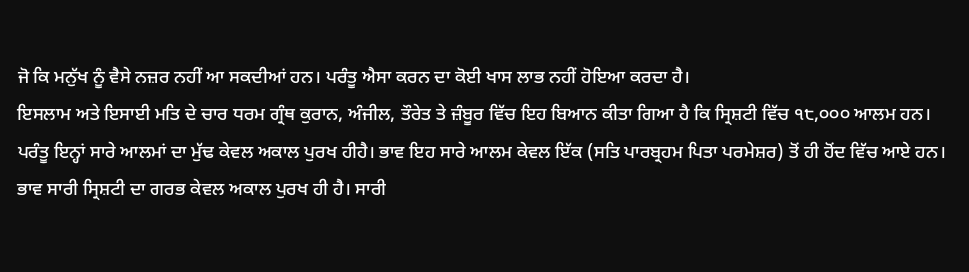ਜੋ ਕਿ ਮਨੁੱਖ ਨੂੰ ਵੈਸੇ ਨਜ਼ਰ ਨਹੀਂ ਆ ਸਕਦੀਆਂ ਹਨ। ਪਰੰਤੂ ਐਸਾ ਕਰਨ ਦਾ ਕੋਈ ਖਾਸ ਲਾਭ ਨਹੀਂ ਹੋਇਆ ਕਰਦਾ ਹੈ।
ਇਸਲਾਮ ਅਤੇ ਇਸਾਈ ਮਤਿ ਦੇ ਚਾਰ ਧਰਮ ਗ੍ਰੰਥ ਕੁਰਾਨ, ਅੰਜੀਲ, ਤੌਰੇਤ ਤੇ ਜ਼ੰਬੂਰ ਵਿੱਚ ਇਹ ਬਿਆਨ ਕੀਤਾ ਗਿਆ ਹੈ ਕਿ ਸ੍ਰਿਸ਼ਟੀ ਵਿੱਚ ੧੮,੦੦੦ ਆਲਮ ਹਨ। ਪਰੰਤੂ ਇਨ੍ਹਾਂ ਸਾਰੇ ਆਲਮਾਂ ਦਾ ਮੁੱਢ ਕੇਵਲ ਅਕਾਲ ਪੁਰਖ ਹੀਹੈ। ਭਾਵ ਇਹ ਸਾਰੇ ਆਲਮ ਕੇਵਲ ਇੱਕ (ਸਤਿ ਪਾਰਬ੍ਰਹਮ ਪਿਤਾ ਪਰਮੇਸ਼ਰ) ਤੋਂ ਹੀ ਹੋਂਦ ਵਿੱਚ ਆਏ ਹਨ। ਭਾਵ ਸਾਰੀ ਸ੍ਰਿਸ਼ਟੀ ਦਾ ਗਰਭ ਕੇਵਲ ਅਕਾਲ ਪੁਰਖ ਹੀ ਹੈ। ਸਾਰੀ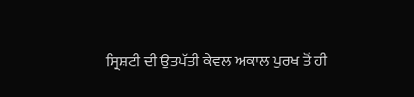ਸ੍ਰਿਸ਼ਟੀ ਦੀ ਉਤਪੱਤੀ ਕੇਵਲ ਅਕਾਲ ਪੁਰਖ ਤੋਂ ਹੀ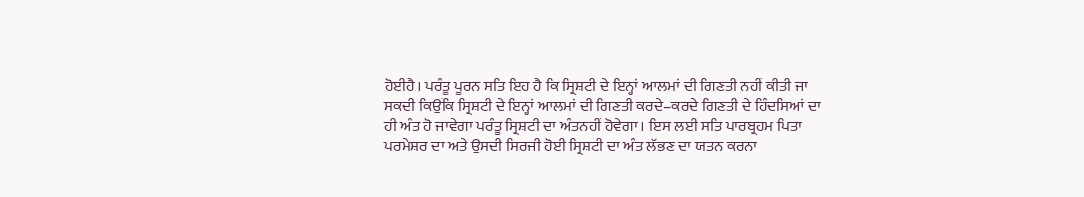ਹੋਈਹੈ। ਪਰੰਤੂ ਪੂਰਨ ਸਤਿ ਇਹ ਹੈ ਕਿ ਸ੍ਰਿਸ਼ਟੀ ਦੇ ਇਨ੍ਹਾਂ ਆਲਮਾਂ ਦੀ ਗਿਣਤੀ ਨਹੀਂ ਕੀਤੀ ਜਾ ਸਕਦੀ ਕਿਉਂਕਿ ਸ੍ਰਿਸ਼ਟੀ ਦੇ ਇਨ੍ਹਾਂ ਆਲਮਾਂ ਦੀ ਗਿਣਤੀ ਕਰਦੇ–ਕਰਦੇ ਗਿਣਤੀ ਦੇ ਹਿੰਦਸਿਆਂ ਦਾ ਹੀ ਅੰਤ ਹੋ ਜਾਵੇਗਾ ਪਰੰਤੂ ਸ੍ਰਿਸ਼ਟੀ ਦਾ ਅੰਤਨਹੀਂ ਹੋਵੇਗਾ। ਇਸ ਲਈ ਸਤਿ ਪਾਰਬ੍ਰਹਮ ਪਿਤਾ ਪਰਮੇਸ਼ਰ ਦਾ ਅਤੇ ਉਸਦੀ ਸਿਰਜੀ ਹੋਈ ਸ੍ਰਿਸ਼ਟੀ ਦਾ ਅੰਤ ਲੱਭਣ ਦਾ ਯਤਨ ਕਰਨਾ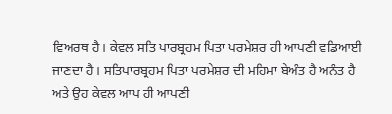ਵਿਅਰਥ ਹੈ। ਕੇਵਲ ਸਤਿ ਪਾਰਬ੍ਰਹਮ ਪਿਤਾ ਪਰਮੇਸ਼ਰ ਹੀ ਆਪਣੀ ਵਡਿਆਈ ਜਾਣਦਾ ਹੈ। ਸਤਿਪਾਰਬ੍ਰਹਮ ਪਿਤਾ ਪਰਮੇਸ਼ਰ ਦੀ ਮਹਿਮਾ ਬੇਅੰਤ ਹੈ ਅਨੰਤ ਹੈ ਅਤੇ ਉਹ ਕੇਵਲ ਆਪ ਹੀ ਆਪਣੀ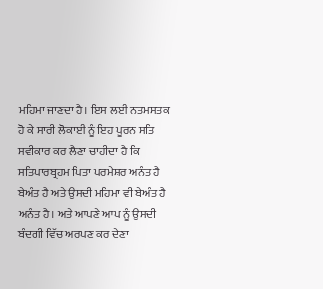ਮਹਿਮਾ ਜਾਣਦਾ ਹੈ। ਇਸ ਲਈ ਨਤਮਸਤਕ ਹੋ ਕੇ ਸਾਰੀ ਲੋਕਾਈ ਨੂੰ ਇਹ ਪੂਰਨ ਸਤਿ ਸਵੀਕਾਰ ਕਰ ਲੈਣਾ ਚਾਹੀਦਾ ਹੈ ਕਿ ਸਤਿਪਾਰਬ੍ਰਹਮ ਪਿਤਾ ਪਰਮੇਸ਼ਰ ਅਨੰਤ ਹੈ ਬੇਅੰਤ ਹੈ ਅਤੇ ਉਸਦੀ ਮਹਿਮਾ ਵੀ ਬੇਅੰਤ ਹੈ ਅਨੰਤ ਹੈ। ਅਤੇ ਆਪਣੇ ਆਪ ਨੂੰ ਉਸਦੀ ਬੰਦਗੀ ਵਿੱਚ ਅਰਪਣ ਕਰ ਦੇਣਾ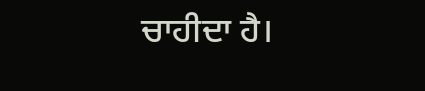ਚਾਹੀਦਾ ਹੈ।